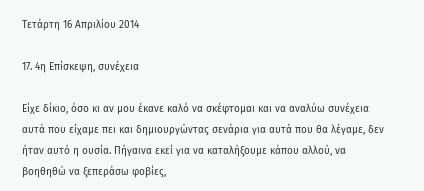Τετάρτη 16 Απριλίου 2014

17. 4η Επίσκεψη, συνέχεια

Είχε δίκιο, όσο κι αν μου έκανε καλό να σκέφτομαι και να αναλύω συνέχεια αυτά που είχαμε πει και δημιουργώντας σενάρια για αυτά που θα λέγαμε, δεν ήταν αυτό η ουσία. Πήγαινα εκεί για να καταλήξουμε κάπου αλλού, να βοηθηθώ να ξεπεράσω φοβίες,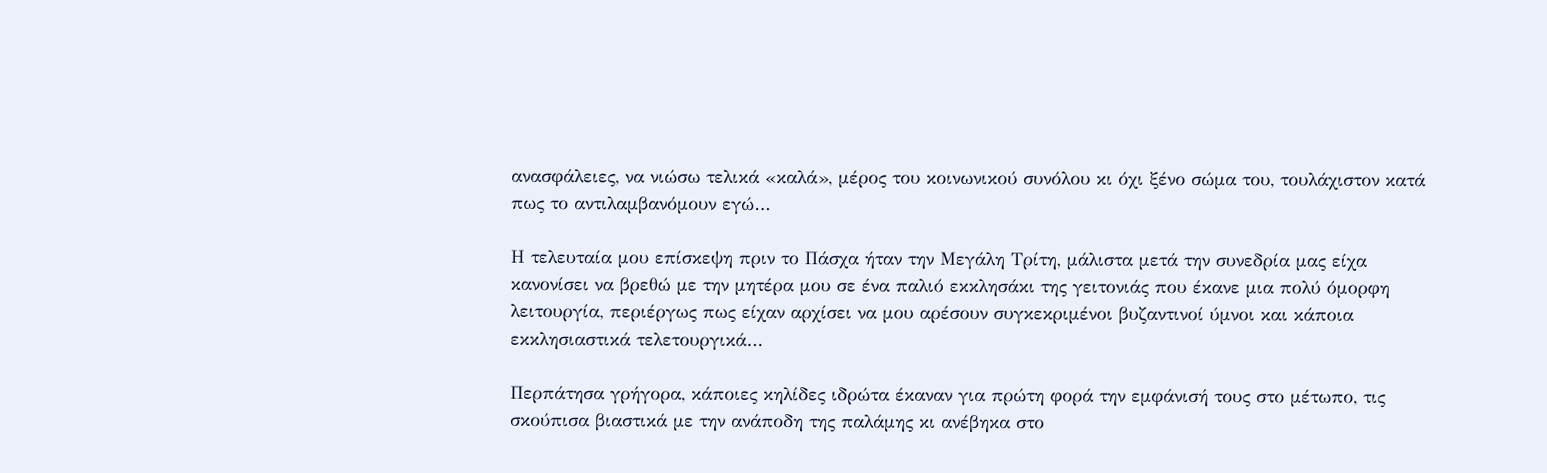ανασφάλειες, να νιώσω τελικά «καλά», μέρος του κοινωνικού συνόλου κι όχι ξένο σώμα του, τουλάχιστον κατά πως το αντιλαμβανόμουν εγώ…

Η τελευταία μου επίσκεψη πριν το Πάσχα ήταν την Μεγάλη Τρίτη, μάλιστα μετά την συνεδρία μας είχα κανονίσει να βρεθώ με την μητέρα μου σε ένα παλιό εκκλησάκι της γειτονιάς που έκανε μια πολύ όμορφη λειτουργία, περιέργως πως είχαν αρχίσει να μου αρέσουν συγκεκριμένοι βυζαντινοί ύμνοι και κάποια εκκλησιαστικά τελετουργικά…

Περπάτησα γρήγορα, κάποιες κηλίδες ιδρώτα έκαναν για πρώτη φορά την εμφάνισή τους στο μέτωπο, τις σκούπισα βιαστικά με την ανάποδη της παλάμης κι ανέβηκα στο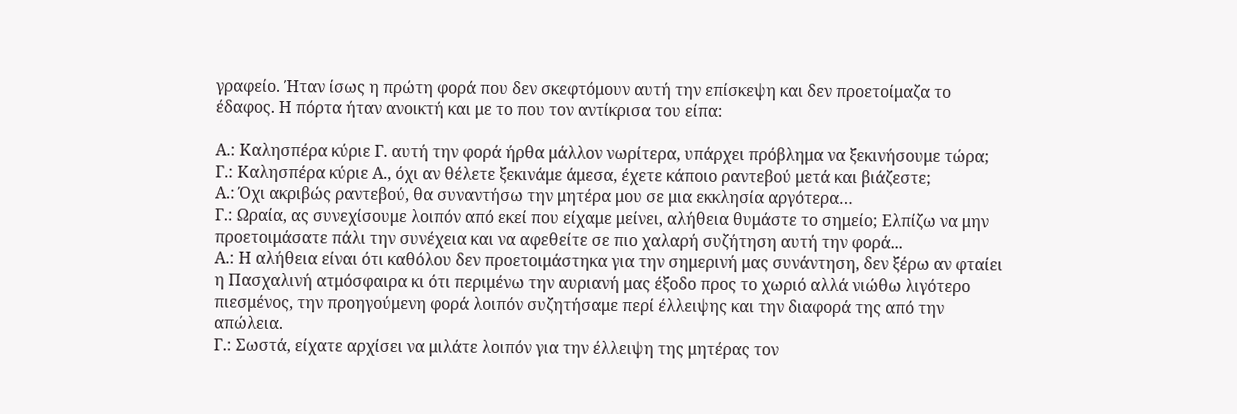γραφείο. Ήταν ίσως η πρώτη φορά που δεν σκεφτόμουν αυτή την επίσκεψη και δεν προετοίμαζα το έδαφος. Η πόρτα ήταν ανοικτή και με το που τον αντίκρισα του είπα:

Α.: Καλησπέρα κύριε Γ. αυτή την φορά ήρθα μάλλον νωρίτερα, υπάρχει πρόβλημα να ξεκινήσουμε τώρα;
Γ.: Καλησπέρα κύριε Α., όχι αν θέλετε ξεκινάμε άμεσα, έχετε κάποιο ραντεβού μετά και βιάζεστε;
Α.: Όχι ακριβώς ραντεβού, θα συναντήσω την μητέρα μου σε μια εκκλησία αργότερα…
Γ.: Ωραία, ας συνεχίσουμε λοιπόν από εκεί που είχαμε μείνει, αλήθεια θυμάστε το σημείο; Ελπίζω να μην προετοιμάσατε πάλι την συνέχεια και να αφεθείτε σε πιο χαλαρή συζήτηση αυτή την φορά...
Α.: Η αλήθεια είναι ότι καθόλου δεν προετοιμάστηκα για την σημερινή μας συνάντηση, δεν ξέρω αν φταίει η Πασχαλινή ατμόσφαιρα κι ότι περιμένω την αυριανή μας έξοδο προς το χωριό αλλά νιώθω λιγότερο πιεσμένος, την προηγούμενη φορά λοιπόν συζητήσαμε περί έλλειψης και την διαφορά της από την απώλεια.
Γ.: Σωστά, είχατε αρχίσει να μιλάτε λοιπόν για την έλλειψη της μητέρας τον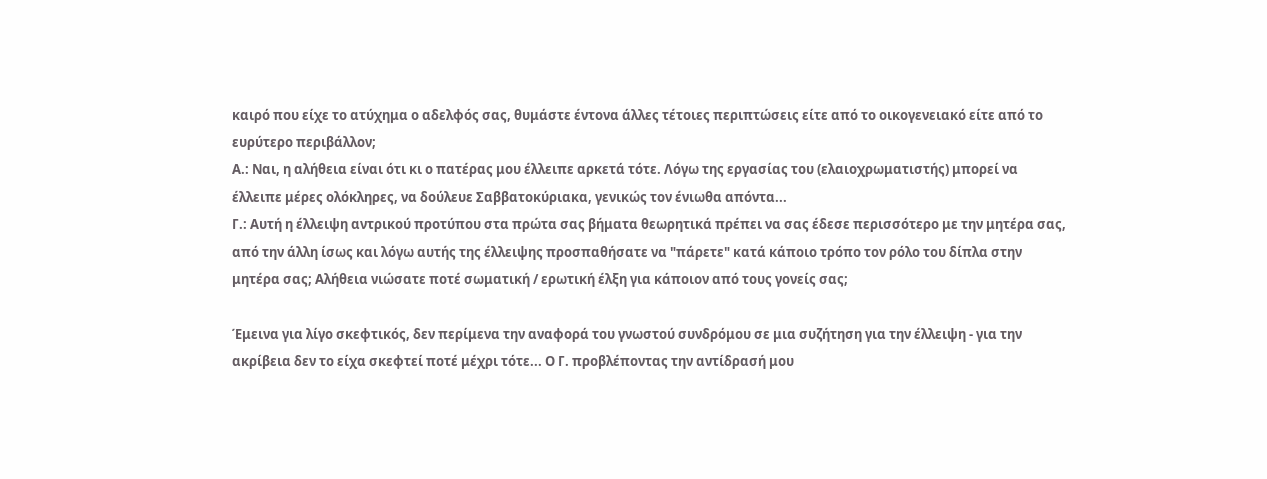καιρό που είχε το ατύχημα ο αδελφός σας, θυμάστε έντονα άλλες τέτοιες περιπτώσεις είτε από το οικογενειακό είτε από το ευρύτερο περιβάλλον;
Α.: Ναι, η αλήθεια είναι ότι κι ο πατέρας μου έλλειπε αρκετά τότε. Λόγω της εργασίας του (ελαιοχρωματιστής) μπορεί να έλλειπε μέρες ολόκληρες, να δούλευε Σαββατοκύριακα, γενικώς τον ένιωθα απόντα...
Γ.: Αυτή η έλλειψη αντρικού προτύπου στα πρώτα σας βήματα θεωρητικά πρέπει να σας έδεσε περισσότερο με την μητέρα σας, από την άλλη ίσως και λόγω αυτής της έλλειψης προσπαθήσατε να "πάρετε" κατά κάποιο τρόπο τον ρόλο του δίπλα στην μητέρα σας; Αλήθεια νιώσατε ποτέ σωματική / ερωτική έλξη για κάποιον από τους γονείς σας;

Έμεινα για λίγο σκεφτικός, δεν περίμενα την αναφορά του γνωστού συνδρόμου σε μια συζήτηση για την έλλειψη - για την ακρίβεια δεν το είχα σκεφτεί ποτέ μέχρι τότε... Ο Γ. προβλέποντας την αντίδρασή μου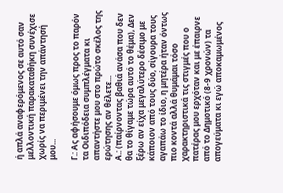ή απλά αναφερόμενος σε αυτό σαν μελλοντική παρακαταθήκη συνέχισε χωρίς να περιμένει την απάντησή μου...

Γ.: Ας αφήσουμε όμως προς το παρόν τα Οιδιπόδεια συμπλέγματα κι απαντήστε μου στο πρώτο σκέλος της ερώτησης αν θέλετε...
Α.: (παίρνοντας βαθιά ανάσα που δεν θα το θίγαμε τώρα αυτό το θέμα), Δεν ξέρω αν είχα μεγαλύτερο δέσιμο με κάποιον από τους δύο, σίγουρα τους αγαπάω το ίδιο, η μητέρα ήταν όντως πιο κοντά αλλά θυμάμαι τόσο χαρακτηριστικά τις στιγμές που ο πατέρας μου ερχόταν και με έπαιρνε από το Δημοτικό (8-9 χρονών) τα απογεύματα κι εγώ αποκαμωμένος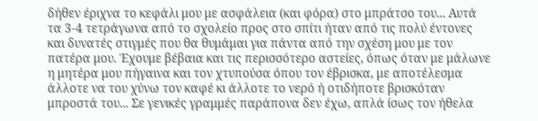δήθεν έριχνα το κεφάλι μου με ασφάλεια (και φόρα) στο μπράτσο του... Αυτά τα 3-4 τετράγωνα από το σχολείο προς στο σπίτι ήταν από τις πολύ έντονες και δυνατές στιγμές που θα θυμάμαι για πάντα από την σχέση μου με τον πατέρα μου. Έχουμε βέβαια και τις περισσότερο αστείες, όπως όταν με μάλωνε η μητέρα μου πήγαινα και τον χτυπούσα όπου τον έβρισκα, με αποτέλεσμα άλλοτε να του χύνω τον καφέ κι άλλοτε το νερό ή οτιδήποτε βρισκόταν μπροστά του... Σε γενικές γραμμές παράπονα δεν έχω, απλά ίσως τον ήθελα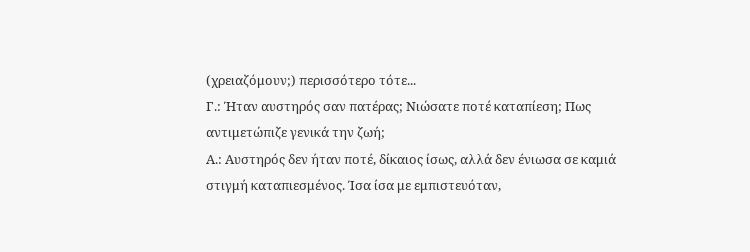(χρειαζόμουν;) περισσότερο τότε...
Γ.: Ήταν αυστηρός σαν πατέρας; Νιώσατε ποτέ καταπίεση; Πως αντιμετώπιζε γενικά την ζωή;
Α.: Αυστηρός δεν ήταν ποτέ, δίκαιος ίσως, αλλά δεν ένιωσα σε καμιά στιγμή καταπιεσμένος. Ίσα ίσα με εμπιστευόταν,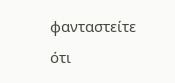φανταστείτε ότι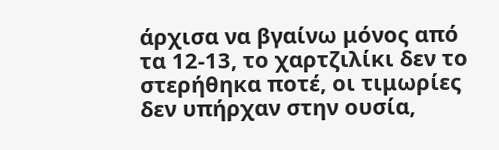άρχισα να βγαίνω μόνος από τα 12-13, το χαρτζιλίκι δεν το στερήθηκα ποτέ, οι τιμωρίες δεν υπήρχαν στην ουσία,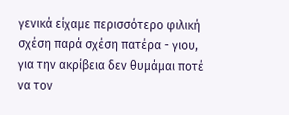γενικά είχαμε περισσότερο φιλική σχέση παρά σχέση πατέρα - γιου, για την ακρίβεια δεν θυμάμαι ποτέ να τον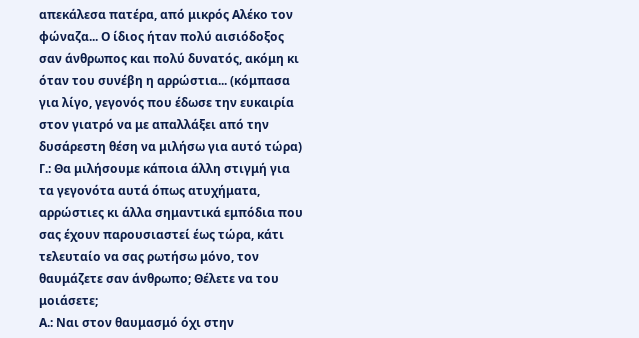απεκάλεσα πατέρα, από μικρός Αλέκο τον φώναζα... Ο ίδιος ήταν πολύ αισιόδοξος σαν άνθρωπος και πολύ δυνατός, ακόμη κι όταν του συνέβη η αρρώστια... (κόμπασα για λίγο, γεγονός που έδωσε την ευκαιρία στον γιατρό να με απαλλάξει από την δυσάρεστη θέση να μιλήσω για αυτό τώρα)
Γ.: Θα μιλήσουμε κάποια άλλη στιγμή για τα γεγονότα αυτά όπως ατυχήματα, αρρώστιες κι άλλα σημαντικά εμπόδια που σας έχουν παρουσιαστεί έως τώρα, κάτι τελευταίο να σας ρωτήσω μόνο, τον θαυμάζετε σαν άνθρωπο; Θέλετε να του μοιάσετε;
Α.: Ναι στον θαυμασμό όχι στην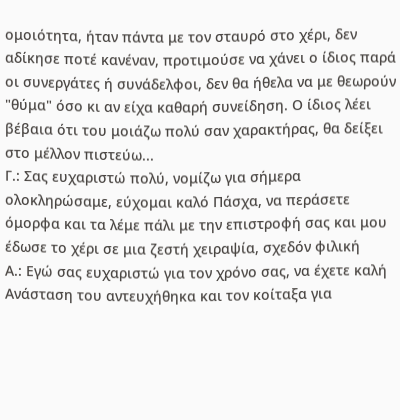ομοιότητα, ήταν πάντα με τον σταυρό στο χέρι, δεν αδίκησε ποτέ κανέναν, προτιμούσε να χάνει ο ίδιος παρά οι συνεργάτες ή συνάδελφοι, δεν θα ήθελα να με θεωρούν "θύμα" όσο κι αν είχα καθαρή συνείδηση. Ο ίδιος λέει βέβαια ότι του μοιάζω πολύ σαν χαρακτήρας, θα δείξει στο μέλλον πιστεύω...
Γ.: Σας ευχαριστώ πολύ, νομίζω για σήμερα ολοκληρώσαμε, εύχομαι καλό Πάσχα, να περάσετε όμορφα και τα λέμε πάλι με την επιστροφή σας και μου έδωσε το χέρι σε μια ζεστή χειραψία, σχεδόν φιλική
Α.: Εγώ σας ευχαριστώ για τον χρόνο σας, να έχετε καλή Ανάσταση του αντευχήθηκα και τον κοίταξα για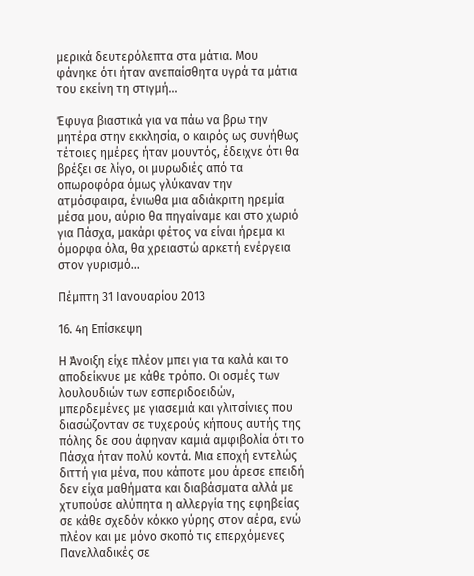μερικά δευτερόλεπτα στα μάτια. Μου φάνηκε ότι ήταν ανεπαίσθητα υγρά τα μάτια του εκείνη τη στιγμή...

Έφυγα βιαστικά για να πάω να βρω την μητέρα στην εκκλησία, ο καιρός ως συνήθως τέτοιες ημέρες ήταν μουντός, έδειχνε ότι θα βρέξει σε λίγο, οι μυρωδιές από τα οπωροφόρα όμως γλύκαναν την ατμόσφαιρα, ένιωθα μια αδιάκριτη ηρεμία μέσα μου, αύριο θα πηγαίναμε και στο χωριό για Πάσχα, μακάρι φέτος να είναι ήρεμα κι όμορφα όλα, θα χρειαστώ αρκετή ενέργεια στον γυρισμό...

Πέμπτη 31 Ιανουαρίου 2013

16. 4η Επίσκεψη

Η Άνοιξη είχε πλέον μπει για τα καλά και το αποδείκνυε με κάθε τρόπο. Οι οσμές των λουλουδιών των εσπεριδοειδών, μπερδεμένες με γιασεμιά και γλιτσίνιες που διασώζονταν σε τυχερούς κήπους αυτής της πόλης δε σου άφηναν καμιά αμφιβολία ότι το Πάσχα ήταν πολύ κοντά. Μια εποχή εντελώς διττή για μένα, που κάποτε μου άρεσε επειδή δεν είχα μαθήματα και διαβάσματα αλλά με χτυπούσε αλύπητα η αλλεργία της εφηβείας σε κάθε σχεδόν κόκκο γύρης στον αέρα, ενώ πλέον και με μόνο σκοπό τις επερχόμενες Πανελλαδικές σε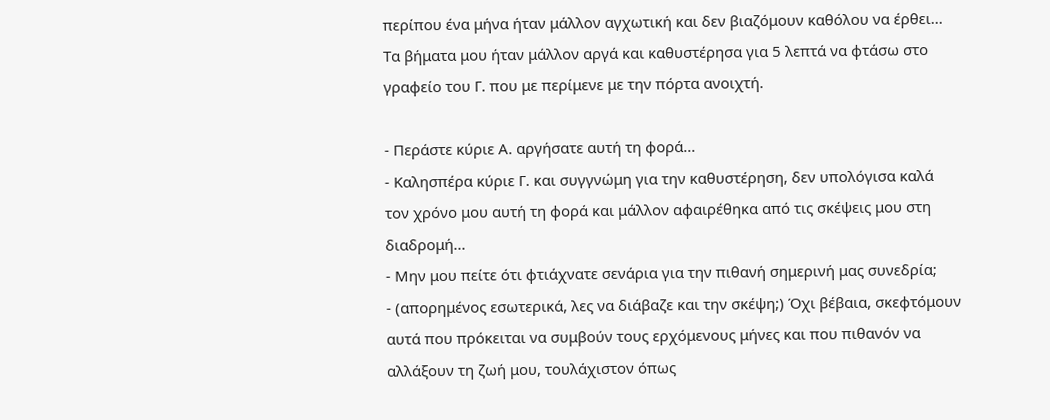περίπου ένα μήνα ήταν μάλλον αγχωτική και δεν βιαζόμουν καθόλου να έρθει...
Τα βήματα μου ήταν μάλλον αργά και καθυστέρησα για 5 λεπτά να φτάσω στο γραφείο του Γ. που με περίμενε με την πόρτα ανοιχτή.

- Περάστε κύριε Α. αργήσατε αυτή τη φορά...
- Καλησπέρα κύριε Γ. και συγγνώμη για την καθυστέρηση, δεν υπολόγισα καλά τον χρόνο μου αυτή τη φορά και μάλλον αφαιρέθηκα από τις σκέψεις μου στη διαδρομή...
- Μην μου πείτε ότι φτιάχνατε σενάρια για την πιθανή σημερινή μας συνεδρία;
- (απορημένος εσωτερικά, λες να διάβαζε και την σκέψη;) Όχι βέβαια, σκεφτόμουν αυτά που πρόκειται να συμβούν τους ερχόμενους μήνες και που πιθανόν να αλλάξουν τη ζωή μου, τουλάχιστον όπως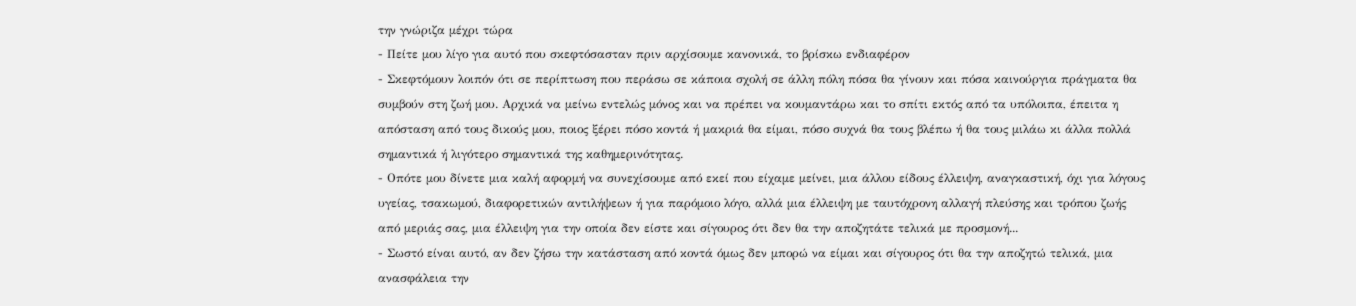την γνώριζα μέχρι τώρα
- Πείτε μου λίγο για αυτό που σκεφτόσασταν πριν αρχίσουμε κανονικά, το βρίσκω ενδιαφέρον
- Σκεφτόμουν λοιπόν ότι σε περίπτωση που περάσω σε κάποια σχολή σε άλλη πόλη πόσα θα γίνουν και πόσα καινούργια πράγματα θα συμβούν στη ζωή μου. Αρχικά να μείνω εντελώς μόνος και να πρέπει να κουμαντάρω και το σπίτι εκτός από τα υπόλοιπα, έπειτα η απόσταση από τους δικούς μου, ποιος ξέρει πόσο κοντά ή μακριά θα είμαι, πόσο συχνά θα τους βλέπω ή θα τους μιλάω κι άλλα πολλά σημαντικά ή λιγότερο σημαντικά της καθημερινότητας.
- Οπότε μου δίνετε μια καλή αφορμή να συνεχίσουμε από εκεί που είχαμε μείνει, μια άλλου είδους έλλειψη, αναγκαστική, όχι για λόγους υγείας, τσακωμού, διαφορετικών αντιλήψεων ή για παρόμοιο λόγο, αλλά μια έλλειψη με ταυτόχρονη αλλαγή πλεύσης και τρόπου ζωής από μεριάς σας, μια έλλειψη για την οποία δεν είστε και σίγουρος ότι δεν θα την αποζητάτε τελικά με προσμονή...
- Σωστό είναι αυτό, αν δεν ζήσω την κατάσταση από κοντά όμως δεν μπορώ να είμαι και σίγουρος ότι θα την αποζητώ τελικά, μια ανασφάλεια την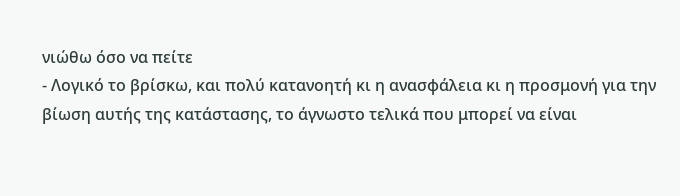νιώθω όσο να πείτε
- Λογικό το βρίσκω, και πολύ κατανοητή κι η ανασφάλεια κι η προσμονή για την βίωση αυτής της κατάστασης, το άγνωστο τελικά που μπορεί να είναι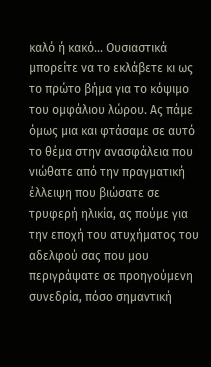καλό ή κακό... Ουσιαστικά μπορείτε να το εκλάβετε κι ως το πρώτο βήμα για το κόψιμο του ομφάλιου λώρου. Ας πάμε όμως μια και φτάσαμε σε αυτό το θέμα στην ανασφάλεια που νιώθατε από την πραγματική έλλειψη που βιώσατε σε τρυφερή ηλικία, ας πούμε για την εποχή του ατυχήματος του αδελφού σας που μου περιγράψατε σε προηγούμενη συνεδρία, πόσο σημαντική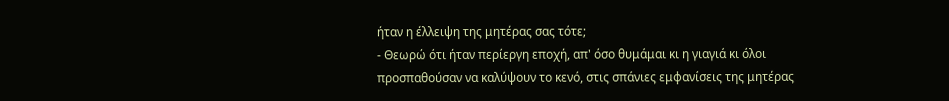ήταν η έλλειψη της μητέρας σας τότε;
- Θεωρώ ότι ήταν περίεργη εποχή, απ' όσο θυμάμαι κι η γιαγιά κι όλοι προσπαθούσαν να καλύψουν το κενό, στις σπάνιες εμφανίσεις της μητέρας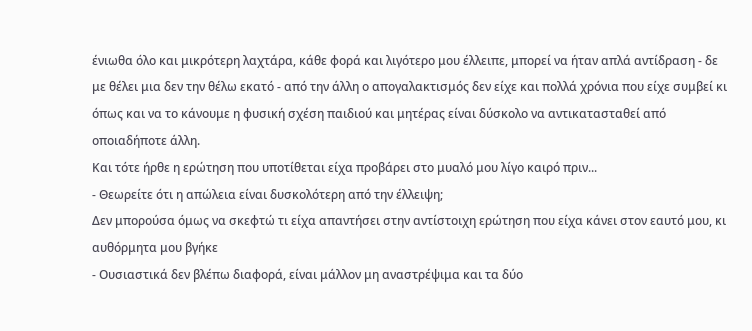ένιωθα όλο και μικρότερη λαχτάρα, κάθε φορά και λιγότερο μου έλλειπε, μπορεί να ήταν απλά αντίδραση - δε με θέλει μια δεν την θέλω εκατό - από την άλλη ο απογαλακτισμός δεν είχε και πολλά χρόνια που είχε συμβεί κι όπως και να το κάνουμε η φυσική σχέση παιδιού και μητέρας είναι δύσκολο να αντικατασταθεί από οποιαδήποτε άλλη.
Και τότε ήρθε η ερώτηση που υποτίθεται είχα προβάρει στο μυαλό μου λίγο καιρό πριν...
- Θεωρείτε ότι η απώλεια είναι δυσκολότερη από την έλλειψη;
Δεν μπορούσα όμως να σκεφτώ τι είχα απαντήσει στην αντίστοιχη ερώτηση που είχα κάνει στον εαυτό μου, κι αυθόρμητα μου βγήκε
- Ουσιαστικά δεν βλέπω διαφορά, είναι μάλλον μη αναστρέψιμα και τα δύο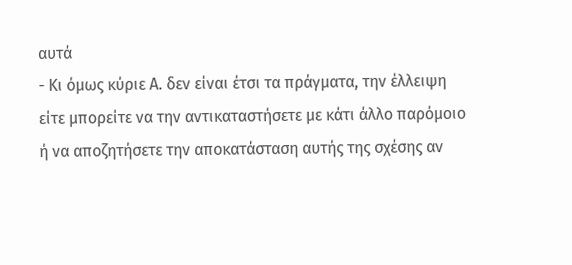αυτά
- Κι όμως κύριε Α. δεν είναι έτσι τα πράγματα, την έλλειψη είτε μπορείτε να την αντικαταστήσετε με κάτι άλλο παρόμοιο ή να αποζητήσετε την αποκατάσταση αυτής της σχέσης αν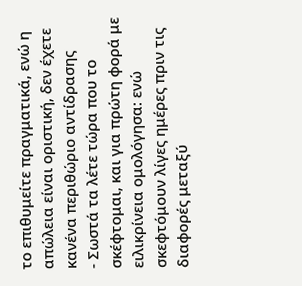το επιθυμείτε πραγματικά, ενώ η απώλεια είναι οριστική, δεν έχετε κανένα περιθώριο αντίδρασης
- Σωστά τα λέτε τώρα που το σκέφτομαι, και για πρώτη φορά με ειλικρίνεια ομολόγησα: ενώ σκεφτόμουν λίγες ημέρες πριν τις διαφορές μεταξύ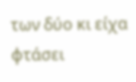των δύο κι είχα φτάσει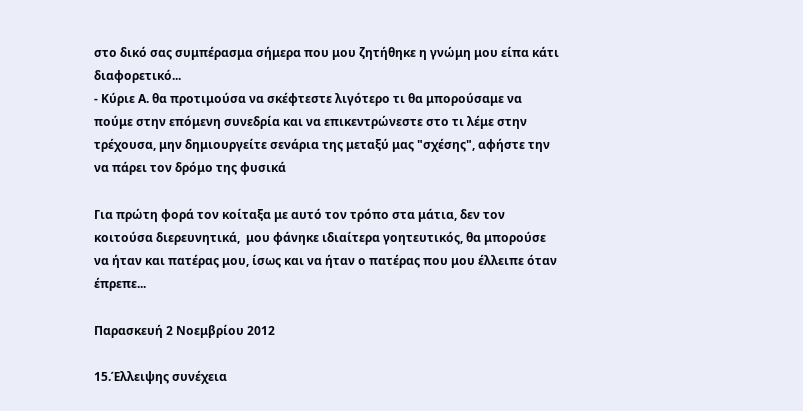στο δικό σας συμπέρασμα σήμερα που μου ζητήθηκε η γνώμη μου είπα κάτι διαφορετικό...
- Κύριε Α. θα προτιμούσα να σκέφτεστε λιγότερο τι θα μπορούσαμε να πούμε στην επόμενη συνεδρία και να επικεντρώνεστε στο τι λέμε στην τρέχουσα, μην δημιουργείτε σενάρια της μεταξύ μας "σχέσης", αφήστε την να πάρει τον δρόμο της φυσικά

Για πρώτη φορά τον κοίταξα με αυτό τον τρόπο στα μάτια, δεν τον κοιτούσα διερευνητικά,  μου φάνηκε ιδιαίτερα γοητευτικός, θα μπορούσε να ήταν και πατέρας μου, ίσως και να ήταν ο πατέρας που μου έλλειπε όταν έπρεπε...

Παρασκευή 2 Νοεμβρίου 2012

15.Έλλειψης συνέχεια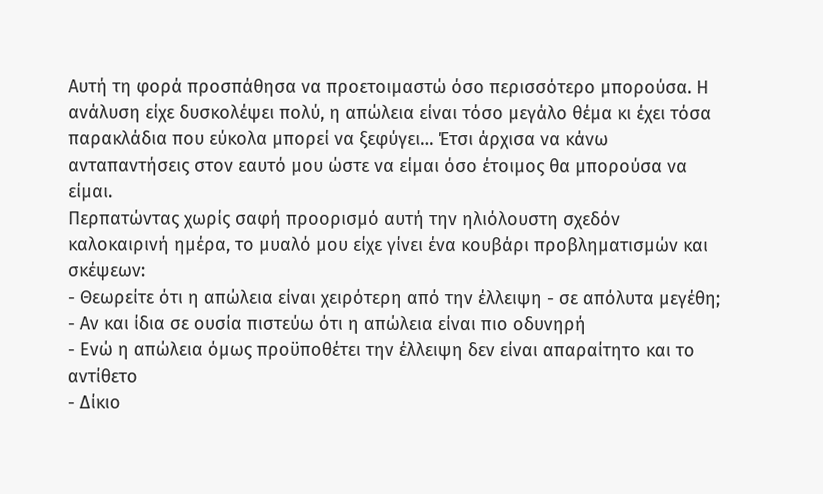Αυτή τη φορά προσπάθησα να προετοιμαστώ όσο περισσότερο μπορούσα. Η ανάλυση είχε δυσκολέψει πολύ, η απώλεια είναι τόσο μεγάλο θέμα κι έχει τόσα παρακλάδια που εύκολα μπορεί να ξεφύγει… Έτσι άρχισα να κάνω ανταπαντήσεις στον εαυτό μου ώστε να είμαι όσο έτοιμος θα μπορούσα να είμαι.
Περπατώντας χωρίς σαφή προορισμό αυτή την ηλιόλουστη σχεδόν καλοκαιρινή ημέρα, το μυαλό μου είχε γίνει ένα κουβάρι προβληματισμών και σκέψεων:
- Θεωρείτε ότι η απώλεια είναι χειρότερη από την έλλειψη - σε απόλυτα μεγέθη;
- Αν και ίδια σε ουσία πιστεύω ότι η απώλεια είναι πιο οδυνηρή
- Ενώ η απώλεια όμως προϋποθέτει την έλλειψη δεν είναι απαραίτητο και το αντίθετο
- Δίκιο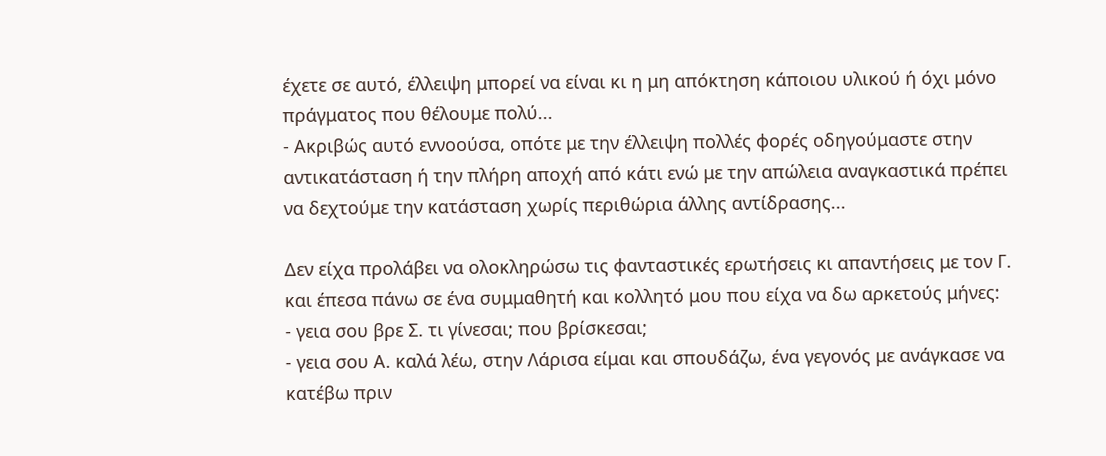έχετε σε αυτό, έλλειψη μπορεί να είναι κι η μη απόκτηση κάποιου υλικού ή όχι μόνο πράγματος που θέλουμε πολύ...
- Ακριβώς αυτό εννοούσα, οπότε με την έλλειψη πολλές φορές οδηγούμαστε στην αντικατάσταση ή την πλήρη αποχή από κάτι ενώ με την απώλεια αναγκαστικά πρέπει να δεχτούμε την κατάσταση χωρίς περιθώρια άλλης αντίδρασης...

Δεν είχα προλάβει να ολοκληρώσω τις φανταστικές ερωτήσεις κι απαντήσεις με τον Γ. και έπεσα πάνω σε ένα συμμαθητή και κολλητό μου που είχα να δω αρκετούς μήνες:
- γεια σου βρε Σ. τι γίνεσαι; που βρίσκεσαι;
- γεια σου Α. καλά λέω, στην Λάρισα είμαι και σπουδάζω, ένα γεγονός με ανάγκασε να κατέβω πριν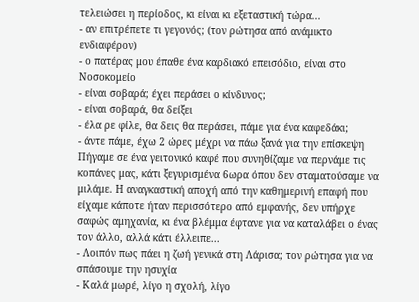τελειώσει η περίοδος, κι είναι κι εξεταστική τώρα...
- αν επιτρέπετε τι γεγονός; (τον ρώτησα από ανάμικτο ενδιαφέρον)
- ο πατέρας μου έπαθε ένα καρδιακό επεισόδιο, είναι στο Νοσοκομείο
- είναι σοβαρά; έχει περάσει ο κίνδυνος;
- είναι σοβαρά, θα δείξει
- έλα ρε φίλε, θα δεις θα περάσει, πάμε για ένα καφεδάκι;
- άντε πάμε, έχω 2 ώρες μέχρι να πάω ξανά για την επίσκεψη
Πήγαμε σε ένα γειτονικό καφέ που συνηθίζαμε να περνάμε τις κοπάνες μας, κάτι ξεγυρισμένα 6ωρα όπου δεν σταματούσαμε να μιλάμε. Η αναγκαστική αποχή από την καθημερινή επαφή που είχαμε κάποτε ήταν περισσότερο από εμφανής, δεν υπήρχε σαφώς αμηχανία, κι ένα βλέμμα έφτανε για να καταλάβει ο ένας τον άλλο, αλλά κάτι έλλειπε...
- Λοιπόν πως πάει η ζωή γενικά στη Λάρισα; τον ρώτησα για να σπάσουμε την ησυχία
- Καλά μωρέ, λίγο η σχολή, λίγο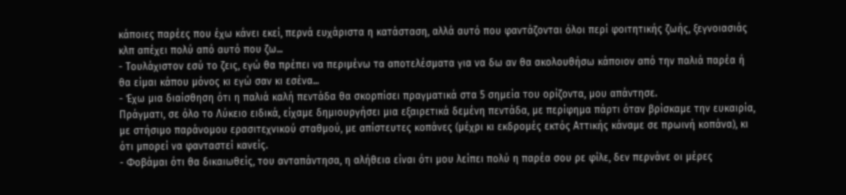κάποιες παρέες που έχω κάνει εκεί, περνά ευχάριστα η κατάσταση, αλλά αυτό που φαντάζονται όλοι περί φοιτητικής ζωής, ξεγνοιασιάς κλπ απέχει πολύ από αυτό που ζω...
- Τουλάχιστον εσύ το ζεις, εγώ θα πρέπει να περιμένω τα αποτελέσματα για να δω αν θα ακολουθήσω κάποιον από την παλιά παρέα ή θα είμαι κάπου μόνος κι εγώ σαν κι εσένα...
- Έχω μια διαίσθηση ότι η παλιά καλή πεντάδα θα σκορπίσει πραγματικά στα 5 σημεία του ορίζοντα, μου απάντησε.
Πράγματι, σε όλο το Λύκειο ειδικά, είχαμε δημιουργήσει μια εξαιρετικά δεμένη πεντάδα, με περίφημα πάρτι όταν βρίσκαμε την ευκαιρία, με στήσιμο παράνομου ερασιτεχνικού σταθμού, με απίστευτες κοπάνες (μέχρι κι εκδρομές εκτός Αττικής κάναμε σε πρωινή κοπάνα), κι ότι μπορεί να φανταστεί κανείς.
- Φοβάμαι ότι θα δικαιωθείς, του ανταπάντησα, η αλήθεια είναι ότι μου λείπει πολύ η παρέα σου ρε φίλε, δεν περνάνε οι μέρες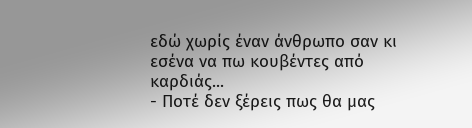εδώ χωρίς έναν άνθρωπο σαν κι εσένα να πω κουβέντες από καρδιάς...
- Ποτέ δεν ξέρεις πως θα μας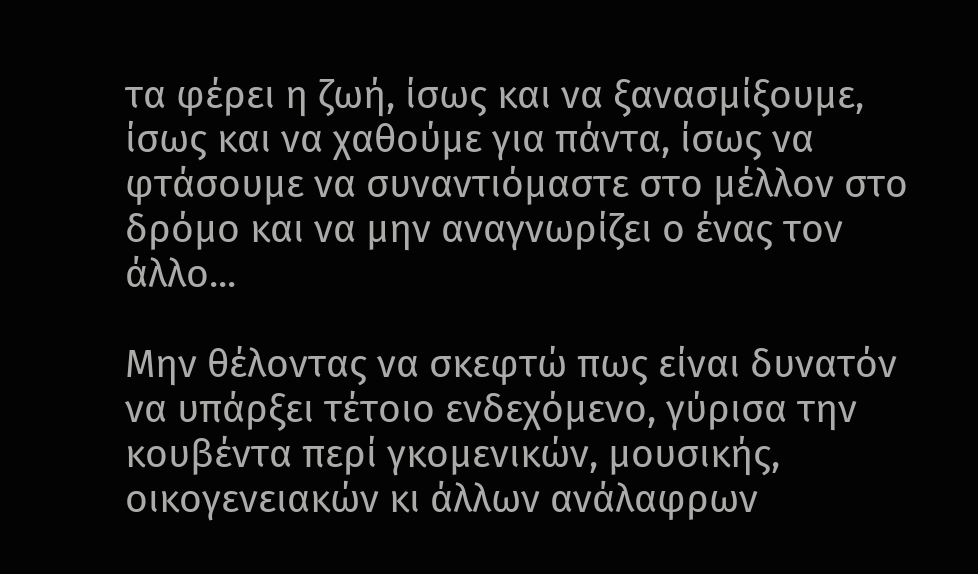τα φέρει η ζωή, ίσως και να ξανασμίξουμε, ίσως και να χαθούμε για πάντα, ίσως να φτάσουμε να συναντιόμαστε στο μέλλον στο δρόμο και να μην αναγνωρίζει ο ένας τον άλλο...

Μην θέλοντας να σκεφτώ πως είναι δυνατόν να υπάρξει τέτοιο ενδεχόμενο, γύρισα την κουβέντα περί γκομενικών, μουσικής, οικογενειακών κι άλλων ανάλαφρων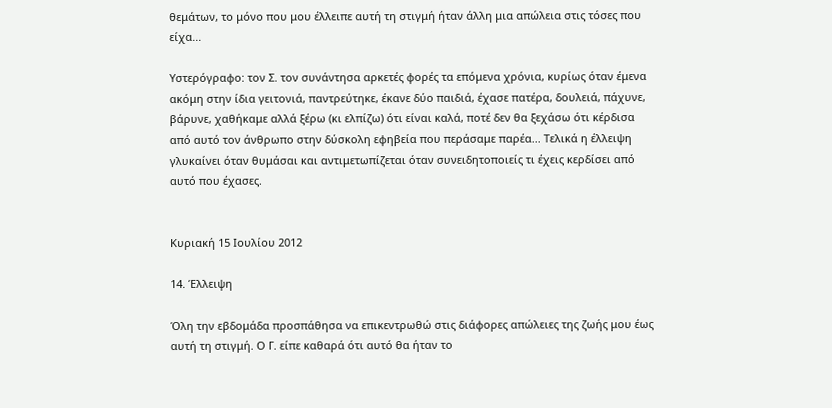θεμάτων, το μόνο που μου έλλειπε αυτή τη στιγμή ήταν άλλη μια απώλεια στις τόσες που είχα...

Υστερόγραφο: τον Σ. τον συνάντησα αρκετές φορές τα επόμενα χρόνια, κυρίως όταν έμενα ακόμη στην ίδια γειτονιά, παντρεύτηκε, έκανε δύο παιδιά, έχασε πατέρα, δουλειά, πάχυνε, βάρυνε, χαθήκαμε αλλά ξέρω (κι ελπίζω) ότι είναι καλά, ποτέ δεν θα ξεχάσω ότι κέρδισα από αυτό τον άνθρωπο στην δύσκολη εφηβεία που περάσαμε παρέα... Τελικά η έλλειψη γλυκαίνει όταν θυμάσαι και αντιμετωπίζεται όταν συνειδητοποιείς τι έχεις κερδίσει από αυτό που έχασες.


Κυριακή 15 Ιουλίου 2012

14. Έλλειψη

Όλη την εβδομάδα προσπάθησα να επικεντρωθώ στις διάφορες απώλειες της ζωής μου έως αυτή τη στιγμή. Ο Γ. είπε καθαρά ότι αυτό θα ήταν το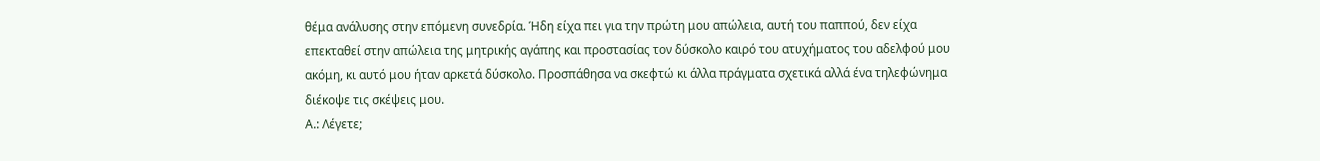θέμα ανάλυσης στην επόμενη συνεδρία. Ήδη είχα πει για την πρώτη μου απώλεια, αυτή του παππού, δεν είχα επεκταθεί στην απώλεια της μητρικής αγάπης και προστασίας τον δύσκολο καιρό του ατυχήματος του αδελφού μου ακόμη, κι αυτό μου ήταν αρκετά δύσκολο. Προσπάθησα να σκεφτώ κι άλλα πράγματα σχετικά αλλά ένα τηλεφώνημα διέκοψε τις σκέψεις μου.
Α.: Λέγετε;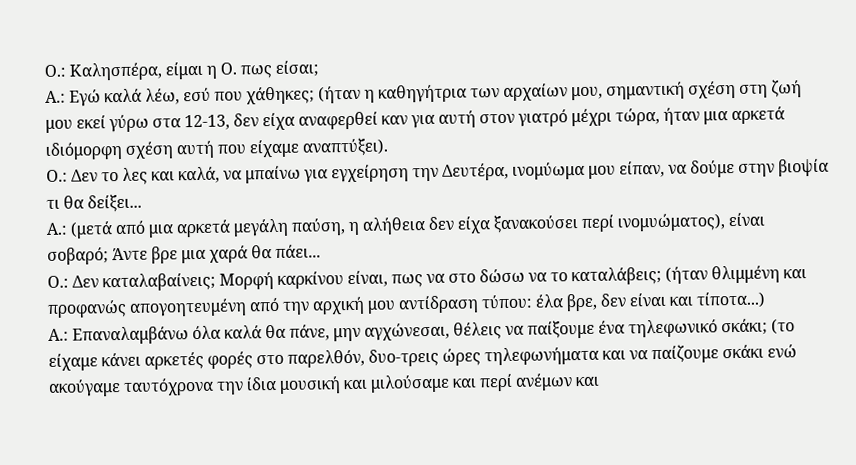Ο.: Καλησπέρα, είμαι η Ο. πως είσαι;
Α.: Εγώ καλά λέω, εσύ που χάθηκες; (ήταν η καθηγήτρια των αρχαίων μου, σημαντική σχέση στη ζωή μου εκεί γύρω στα 12-13, δεν είχα αναφερθεί καν για αυτή στον γιατρό μέχρι τώρα, ήταν μια αρκετά ιδιόμορφη σχέση αυτή που είχαμε αναπτύξει).
Ο.: Δεν το λες και καλά, να μπαίνω για εγχείρηση την Δευτέρα, ινομύωμα μου είπαν, να δούμε στην βιοψία τι θα δείξει...
Α.: (μετά από μια αρκετά μεγάλη παύση, η αλήθεια δεν είχα ξανακούσει περί ινομυώματος), είναι σοβαρό; Άντε βρε μια χαρά θα πάει...
Ο.: Δεν καταλαβαίνεις; Μορφή καρκίνου είναι, πως να στο δώσω να το καταλάβεις; (ήταν θλιμμένη και προφανώς απογοητευμένη από την αρχική μου αντίδραση τύπου: έλα βρε, δεν είναι και τίποτα...)
Α.: Επαναλαμβάνω όλα καλά θα πάνε, μην αγχώνεσαι, θέλεις να παίξουμε ένα τηλεφωνικό σκάκι; (το είχαμε κάνει αρκετές φορές στο παρελθόν, δυο-τρεις ώρες τηλεφωνήματα και να παίζουμε σκάκι ενώ ακούγαμε ταυτόχρονα την ίδια μουσική και μιλούσαμε και περί ανέμων και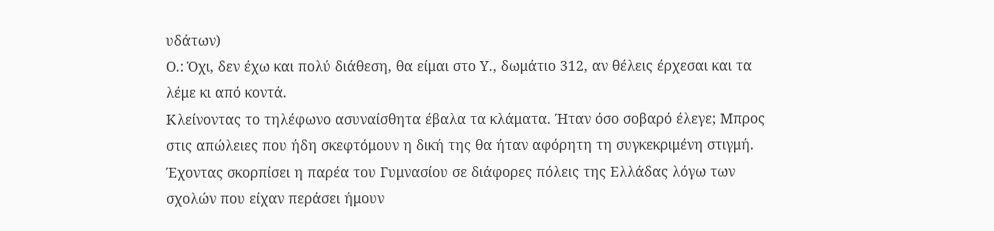υδάτων)
Ο.: Όχι, δεν έχω και πολύ διάθεση, θα είμαι στο Υ., δωμάτιο 312, αν θέλεις έρχεσαι και τα λέμε κι από κοντά.
Κλείνοντας το τηλέφωνο ασυναίσθητα έβαλα τα κλάματα. Ήταν όσο σοβαρό έλεγε; Μπρος στις απώλειες που ήδη σκεφτόμουν η δική της θα ήταν αφόρητη τη συγκεκριμένη στιγμή. Έχοντας σκορπίσει η παρέα του Γυμνασίου σε διάφορες πόλεις της Ελλάδας λόγω των σχολών που είχαν περάσει ήμουν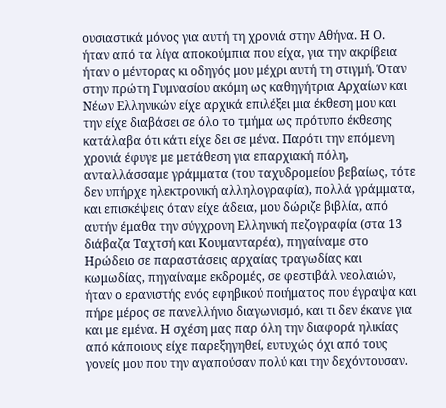ουσιαστικά μόνος για αυτή τη χρονιά στην Αθήνα. Η Ο. ήταν από τα λίγα αποκούμπια που είχα, για την ακρίβεια ήταν ο μέντορας κι οδηγός μου μέχρι αυτή τη στιγμή. Όταν στην πρώτη Γυμνασίου ακόμη ως καθηγήτρια Αρχαίων και Νέων Ελληνικών είχε αρχικά επιλέξει μια έκθεση μου και την είχε διαβάσει σε όλο το τμήμα ως πρότυπο έκθεσης κατάλαβα ότι κάτι είχε δει σε μένα. Παρότι την επόμενη χρονιά έφυγε με μετάθεση για επαρχιακή πόλη, ανταλλάσσαμε γράμματα (του ταχυδρομείου βεβαίως, τότε δεν υπήρχε ηλεκτρονική αλληλογραφία), πολλά γράμματα, και επισκέψεις όταν είχε άδεια, μου δώριζε βιβλία, από αυτήν έμαθα την σύγχρονη Ελληνική πεζογραφία (στα 13 διάβαζα Ταχτσή και Κουμανταρέα), πηγαίναμε στο Ηρώδειο σε παραστάσεις αρχαίας τραγωδίας και κωμωδίας, πηγαίναμε εκδρομές, σε φεστιβάλ νεολαιών, ήταν ο ερανιστής ενός εφηβικού ποιήματος που έγραψα και πήρε μέρος σε πανελλήνιο διαγωνισμό, και τι δεν έκανε για και με εμένα. Η σχέση μας παρ όλη την διαφορά ηλικίας από κάποιους είχε παρεξηγηθεί, ευτυχώς όχι από τους γονείς μου που την αγαπούσαν πολύ και την δεχόντουσαν.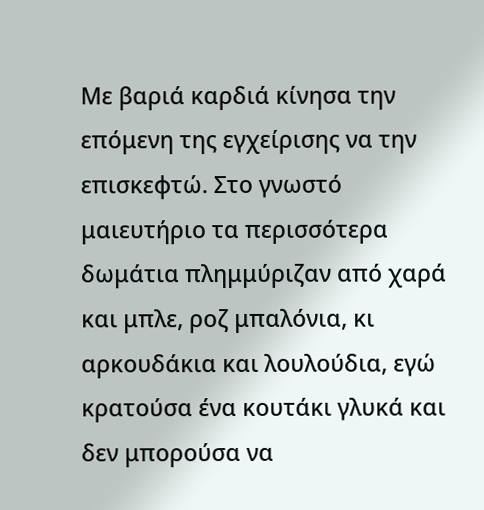Με βαριά καρδιά κίνησα την επόμενη της εγχείρισης να την επισκεφτώ. Στο γνωστό μαιευτήριο τα περισσότερα δωμάτια πλημμύριζαν από χαρά και μπλε, ροζ μπαλόνια, κι αρκουδάκια και λουλούδια, εγώ κρατούσα ένα κουτάκι γλυκά και δεν μπορούσα να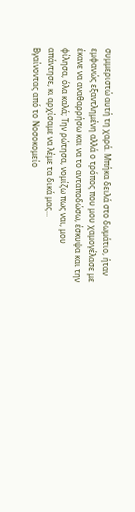συμμεριστώ αυτή τη χαρά. Μπήκα δειλά στο δωμάτιο, ήταν εμφανώς εξαντλημένη αλλά ο τρόπος που μου χαμογέλασε με έκανε να αναθαρρήσω και να το ανταποδώσω, έσκυψα και την φίλησα, όλα καλά; Την ρώτησα, νομίζω πως ναι, μου απάντησε, κι αρχίσαμε να λέμε τα δικά μας...
Βγαίνοντας από το Νοσοκομείο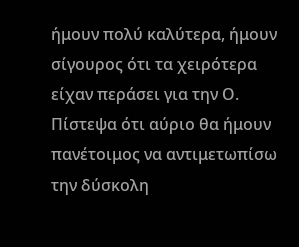ήμουν πολύ καλύτερα, ήμουν σίγουρος ότι τα χειρότερα είχαν περάσει για την Ο. Πίστεψα ότι αύριο θα ήμουν πανέτοιμος να αντιμετωπίσω την δύσκολη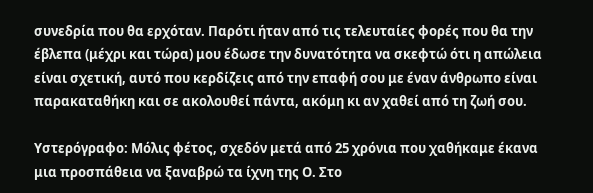συνεδρία που θα ερχόταν. Παρότι ήταν από τις τελευταίες φορές που θα την έβλεπα (μέχρι και τώρα) μου έδωσε την δυνατότητα να σκεφτώ ότι η απώλεια είναι σχετική, αυτό που κερδίζεις από την επαφή σου με έναν άνθρωπο είναι παρακαταθήκη και σε ακολουθεί πάντα, ακόμη κι αν χαθεί από τη ζωή σου.

Υστερόγραφο: Μόλις φέτος, σχεδόν μετά από 25 χρόνια που χαθήκαμε έκανα μια προσπάθεια να ξαναβρώ τα ίχνη της Ο. Στο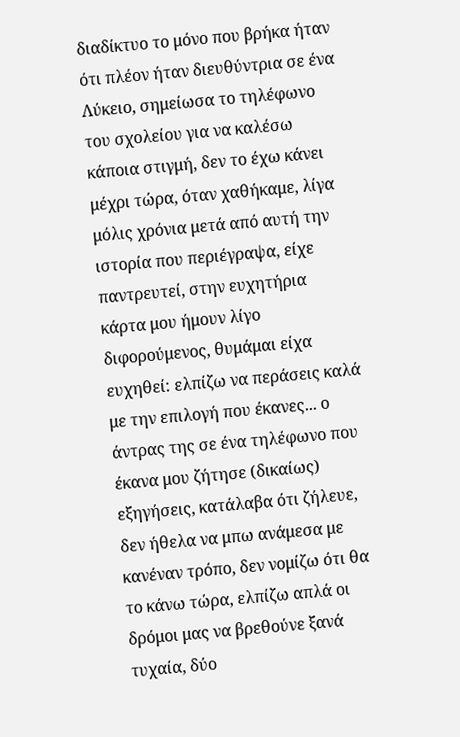διαδίκτυο το μόνο που βρήκα ήταν ότι πλέον ήταν διευθύντρια σε ένα Λύκειο, σημείωσα το τηλέφωνο του σχολείου για να καλέσω κάποια στιγμή, δεν το έχω κάνει μέχρι τώρα, όταν χαθήκαμε, λίγα μόλις χρόνια μετά από αυτή την ιστορία που περιέγραψα, είχε παντρευτεί, στην ευχητήρια κάρτα μου ήμουν λίγο διφορούμενος, θυμάμαι είχα ευχηθεί: ελπίζω να περάσεις καλά με την επιλογή που έκανες... ο άντρας της σε ένα τηλέφωνο που έκανα μου ζήτησε (δικαίως) εξηγήσεις, κατάλαβα ότι ζήλευε, δεν ήθελα να μπω ανάμεσα με κανέναν τρόπο, δεν νομίζω ότι θα το κάνω τώρα, ελπίζω απλά οι δρόμοι μας να βρεθούνε ξανά τυχαία, δύο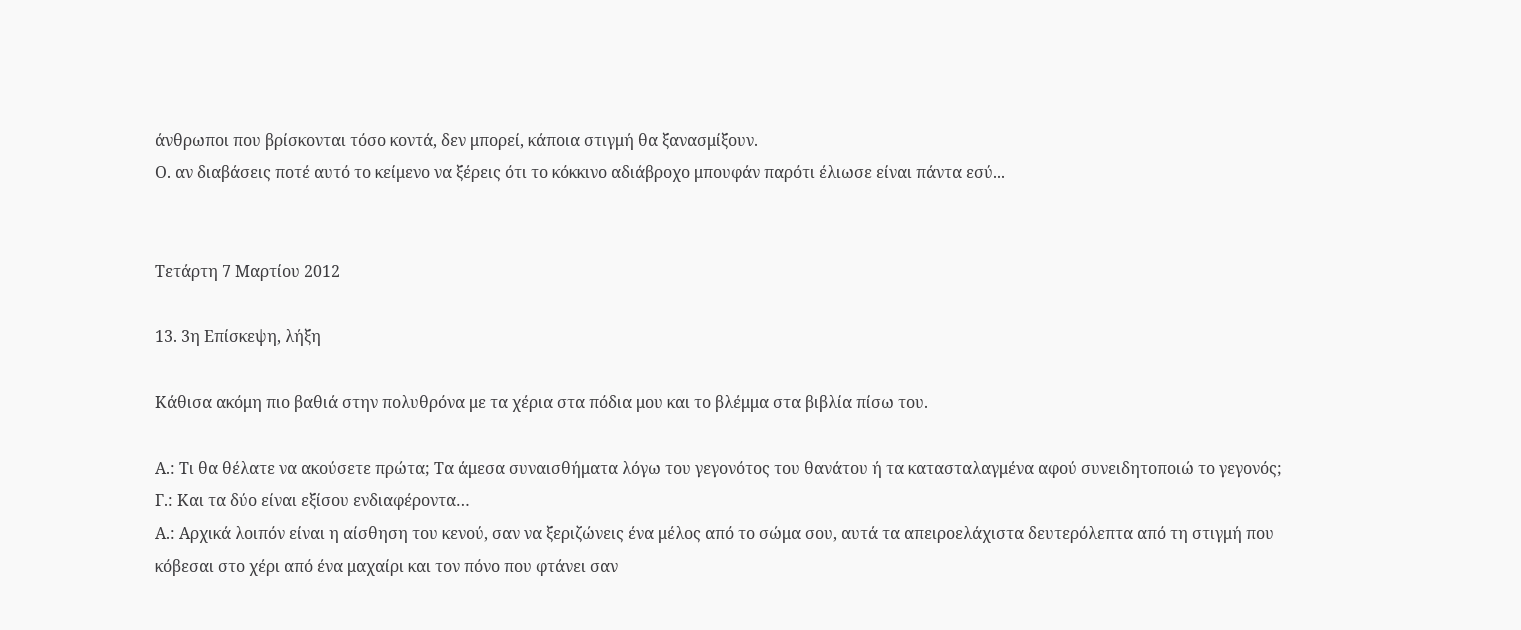άνθρωποι που βρίσκονται τόσο κοντά, δεν μπορεί, κάποια στιγμή θα ξανασμίξουν.
Ο. αν διαβάσεις ποτέ αυτό το κείμενο να ξέρεις ότι το κόκκινο αδιάβροχο μπουφάν παρότι έλιωσε είναι πάντα εσύ...


Τετάρτη 7 Μαρτίου 2012

13. 3η Επίσκεψη, λήξη

Κάθισα ακόμη πιο βαθιά στην πολυθρόνα με τα χέρια στα πόδια μου και το βλέμμα στα βιβλία πίσω του.

Α.: Τι θα θέλατε να ακούσετε πρώτα; Τα άμεσα συναισθήματα λόγω του γεγονότος του θανάτου ή τα κατασταλαγμένα αφού συνειδητοποιώ το γεγονός;
Γ.: Και τα δύο είναι εξίσου ενδιαφέροντα…
Α.: Αρχικά λοιπόν είναι η αίσθηση του κενού, σαν να ξεριζώνεις ένα μέλος από το σώμα σου, αυτά τα απειροελάχιστα δευτερόλεπτα από τη στιγμή που κόβεσαι στο χέρι από ένα μαχαίρι και τον πόνο που φτάνει σαν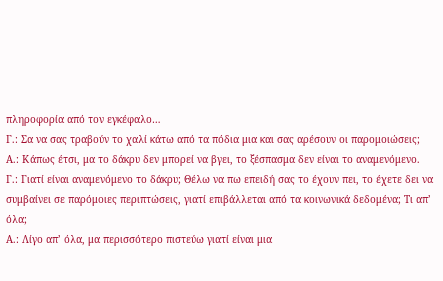πληροφορία από τον εγκέφαλο…
Γ.: Σα να σας τραβούν το χαλί κάτω από τα πόδια μια και σας αρέσουν οι παρομοιώσεις;
Α.: Κάπως έτσι, μα το δάκρυ δεν μπορεί να βγει, το ξέσπασμα δεν είναι το αναμενόμενο.
Γ.: Γιατί είναι αναμενόμενο το δάκρυ; Θέλω να πω επειδή σας το έχουν πει, το έχετε δει να συμβαίνει σε παρόμοιες περιπτώσεις, γιατί επιβάλλεται από τα κοινωνικά δεδομένα; Τι απ’ όλα;
Α.: Λίγο απ’ όλα, μα περισσότερο πιστεύω γιατί είναι μια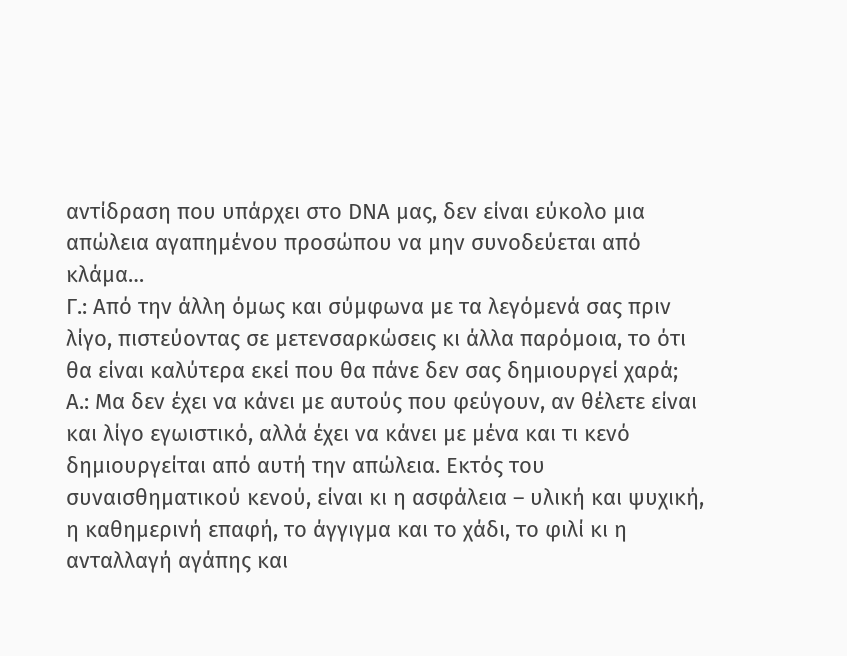αντίδραση που υπάρχει στο DNA μας, δεν είναι εύκολο μια απώλεια αγαπημένου προσώπου να μην συνοδεύεται από κλάμα…
Γ.: Από την άλλη όμως και σύμφωνα με τα λεγόμενά σας πριν λίγο, πιστεύοντας σε μετενσαρκώσεις κι άλλα παρόμοια, το ότι θα είναι καλύτερα εκεί που θα πάνε δεν σας δημιουργεί χαρά;
Α.: Μα δεν έχει να κάνει με αυτούς που φεύγουν, αν θέλετε είναι και λίγο εγωιστικό, αλλά έχει να κάνει με μένα και τι κενό δημιουργείται από αυτή την απώλεια. Εκτός του συναισθηματικού κενού, είναι κι η ασφάλεια – υλική και ψυχική, η καθημερινή επαφή, το άγγιγμα και το χάδι, το φιλί κι η ανταλλαγή αγάπης και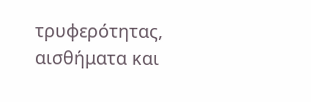τρυφερότητας, αισθήματα και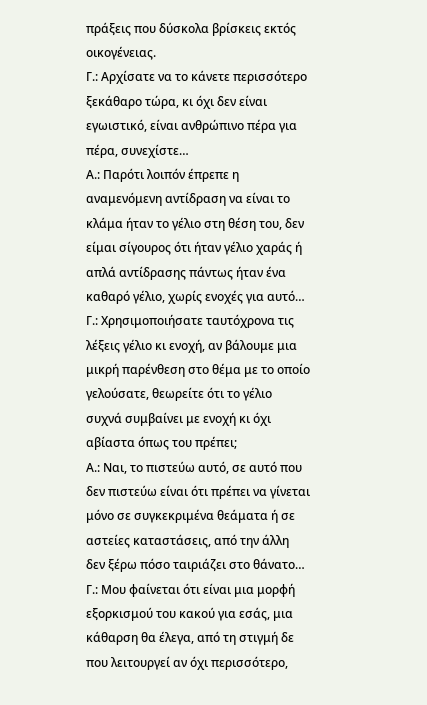πράξεις που δύσκολα βρίσκεις εκτός οικογένειας.
Γ.: Αρχίσατε να το κάνετε περισσότερο ξεκάθαρο τώρα, κι όχι δεν είναι εγωιστικό, είναι ανθρώπινο πέρα για πέρα, συνεχίστε…
Α.: Παρότι λοιπόν έπρεπε η αναμενόμενη αντίδραση να είναι το κλάμα ήταν το γέλιο στη θέση του, δεν είμαι σίγουρος ότι ήταν γέλιο χαράς ή απλά αντίδρασης πάντως ήταν ένα καθαρό γέλιο, χωρίς ενοχές για αυτό…
Γ.: Χρησιμοποιήσατε ταυτόχρονα τις λέξεις γέλιο κι ενοχή, αν βάλουμε μια μικρή παρένθεση στο θέμα με το οποίο γελούσατε, θεωρείτε ότι το γέλιο συχνά συμβαίνει με ενοχή κι όχι αβίαστα όπως του πρέπει;
Α.: Ναι, το πιστεύω αυτό, σε αυτό που δεν πιστεύω είναι ότι πρέπει να γίνεται μόνο σε συγκεκριμένα θεάματα ή σε αστείες καταστάσεις, από την άλλη δεν ξέρω πόσο ταιριάζει στο θάνατο…
Γ.: Μου φαίνεται ότι είναι μια μορφή εξορκισμού του κακού για εσάς, μια κάθαρση θα έλεγα, από τη στιγμή δε που λειτουργεί αν όχι περισσότερο,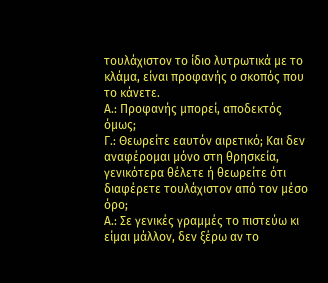τουλάχιστον το ίδιο λυτρωτικά με το κλάμα, είναι προφανής ο σκοπός που το κάνετε.
Α.: Προφανής μπορεί, αποδεκτός όμως;
Γ.: Θεωρείτε εαυτόν αιρετικό; Και δεν αναφέρομαι μόνο στη θρησκεία, γενικότερα θέλετε ή θεωρείτε ότι διαφέρετε τουλάχιστον από τον μέσο όρο;
Α.: Σε γενικές γραμμές το πιστεύω κι είμαι μάλλον, δεν ξέρω αν το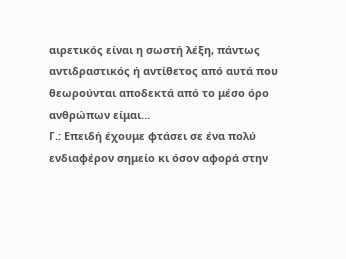αιρετικός είναι η σωστή λέξη, πάντως αντιδραστικός ή αντίθετος από αυτά που θεωρούνται αποδεκτά από το μέσο όρο ανθρώπων είμαι…
Γ.: Επειδή έχουμε φτάσει σε ένα πολύ ενδιαφέρον σημείο κι όσον αφορά στην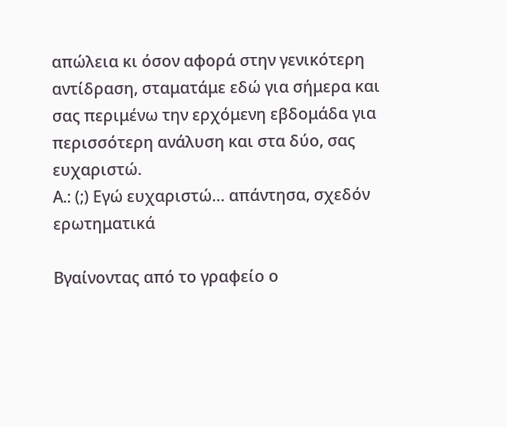απώλεια κι όσον αφορά στην γενικότερη αντίδραση, σταματάμε εδώ για σήμερα και σας περιμένω την ερχόμενη εβδομάδα για περισσότερη ανάλυση και στα δύο, σας ευχαριστώ.
Α.: (;) Εγώ ευχαριστώ… απάντησα, σχεδόν ερωτηματικά

Βγαίνοντας από το γραφείο ο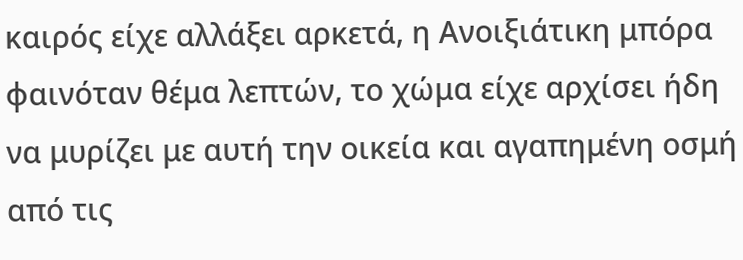καιρός είχε αλλάξει αρκετά, η Ανοιξιάτικη μπόρα φαινόταν θέμα λεπτών, το χώμα είχε αρχίσει ήδη να μυρίζει με αυτή την οικεία και αγαπημένη οσμή από τις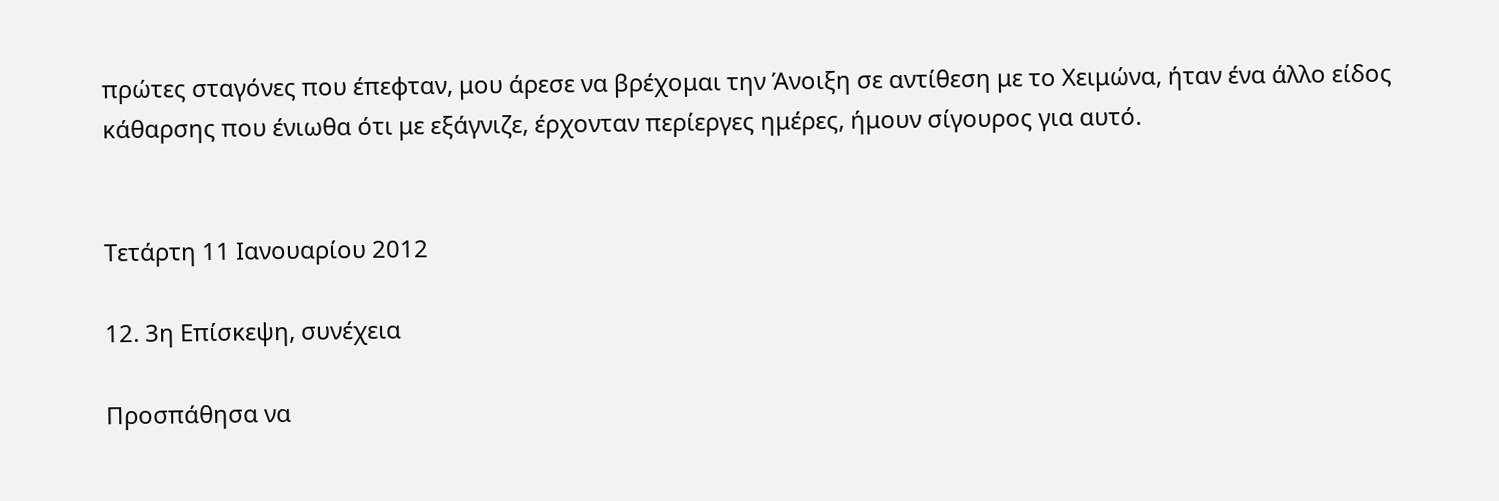πρώτες σταγόνες που έπεφταν, μου άρεσε να βρέχομαι την Άνοιξη σε αντίθεση με το Χειμώνα, ήταν ένα άλλο είδος κάθαρσης που ένιωθα ότι με εξάγνιζε, έρχονταν περίεργες ημέρες, ήμουν σίγουρος για αυτό.


Τετάρτη 11 Ιανουαρίου 2012

12. 3η Επίσκεψη, συνέχεια

Προσπάθησα να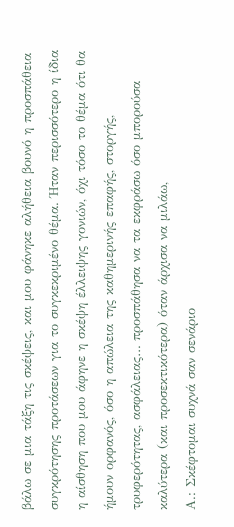βάλω σε μια τάξη τις σκέψεις, και μου φάνηκε αλήθεια βουνό η προσπάθεια συγκρότησης προτάσεων για το συγκεκριμένο θέμα. Ήταν περισσότερο η ίδια η αίσθηση που μου άφηνε η σκέψη έλλειψης γονιών, όχι τόσο το θέμα ότι θα ήμουν ορφανός, όσο η απώλεια της καθημερινής επαφής, στοργής, τρυφερότητας, ασφάλειας… προσπάθησα να τα εκφράσω όσο μπορούσα καλύτερα (και προσεκτικότερα) όταν άρχισα να μιλάω,
Α.: Σκέφτομαι συχνά σαν σενάριο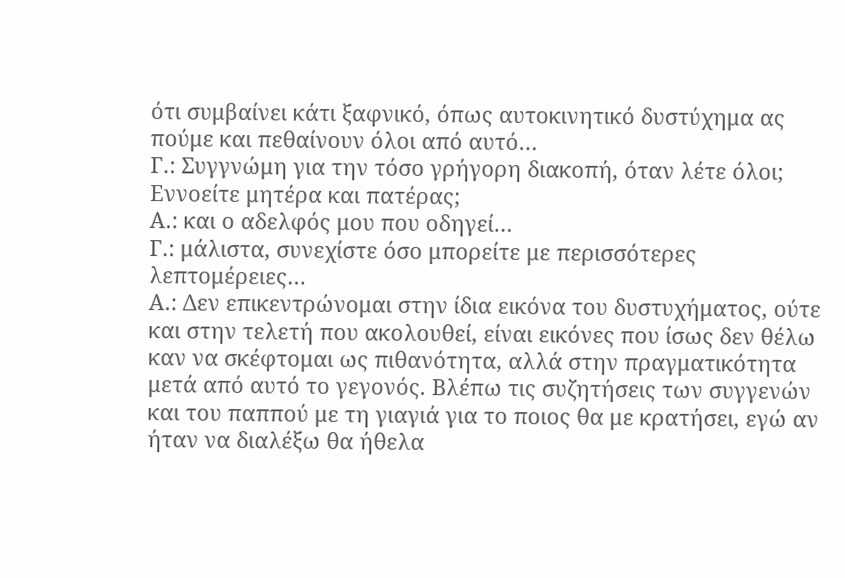ότι συμβαίνει κάτι ξαφνικό, όπως αυτοκινητικό δυστύχημα ας πούμε και πεθαίνουν όλοι από αυτό…
Γ.: Συγγνώμη για την τόσο γρήγορη διακοπή, όταν λέτε όλοι; Εννοείτε μητέρα και πατέρας;
Α.: και ο αδελφός μου που οδηγεί…
Γ.: μάλιστα, συνεχίστε όσο μπορείτε με περισσότερες λεπτομέρειες…
Α.: Δεν επικεντρώνομαι στην ίδια εικόνα του δυστυχήματος, ούτε και στην τελετή που ακολουθεί, είναι εικόνες που ίσως δεν θέλω καν να σκέφτομαι ως πιθανότητα, αλλά στην πραγματικότητα μετά από αυτό το γεγονός. Βλέπω τις συζητήσεις των συγγενών και του παππού με τη γιαγιά για το ποιος θα με κρατήσει, εγώ αν ήταν να διαλέξω θα ήθελα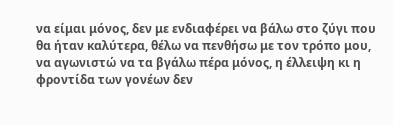να είμαι μόνος, δεν με ενδιαφέρει να βάλω στο ζύγι που θα ήταν καλύτερα, θέλω να πενθήσω με τον τρόπο μου, να αγωνιστώ να τα βγάλω πέρα μόνος, η έλλειψη κι η φροντίδα των γονέων δεν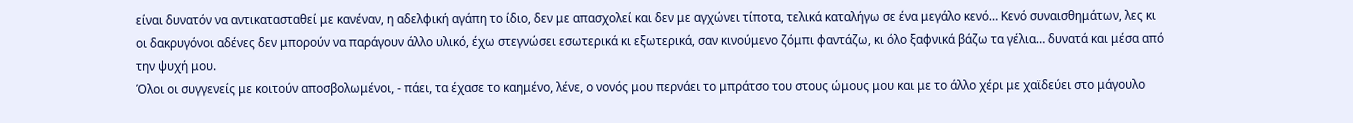είναι δυνατόν να αντικατασταθεί με κανέναν, η αδελφική αγάπη το ίδιο, δεν με απασχολεί και δεν με αγχώνει τίποτα, τελικά καταλήγω σε ένα μεγάλο κενό… Κενό συναισθημάτων, λες κι οι δακρυγόνοι αδένες δεν μπορούν να παράγουν άλλο υλικό, έχω στεγνώσει εσωτερικά κι εξωτερικά, σαν κινούμενο ζόμπι φαντάζω, κι όλο ξαφνικά βάζω τα γέλια… δυνατά και μέσα από την ψυχή μου.
Όλοι οι συγγενείς με κοιτούν αποσβολωμένοι, - πάει, τα έχασε το καημένο, λένε, ο νονός μου περνάει το μπράτσο του στους ώμους μου και με το άλλο χέρι με χαϊδεύει στο μάγουλο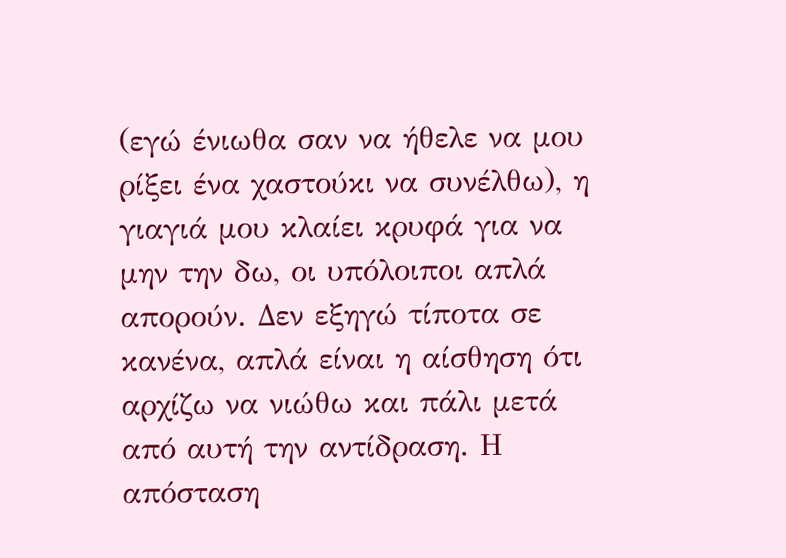(εγώ ένιωθα σαν να ήθελε να μου ρίξει ένα χαστούκι να συνέλθω), η γιαγιά μου κλαίει κρυφά για να μην την δω, οι υπόλοιποι απλά απορούν. Δεν εξηγώ τίποτα σε κανένα, απλά είναι η αίσθηση ότι αρχίζω να νιώθω και πάλι μετά από αυτή την αντίδραση. Η απόσταση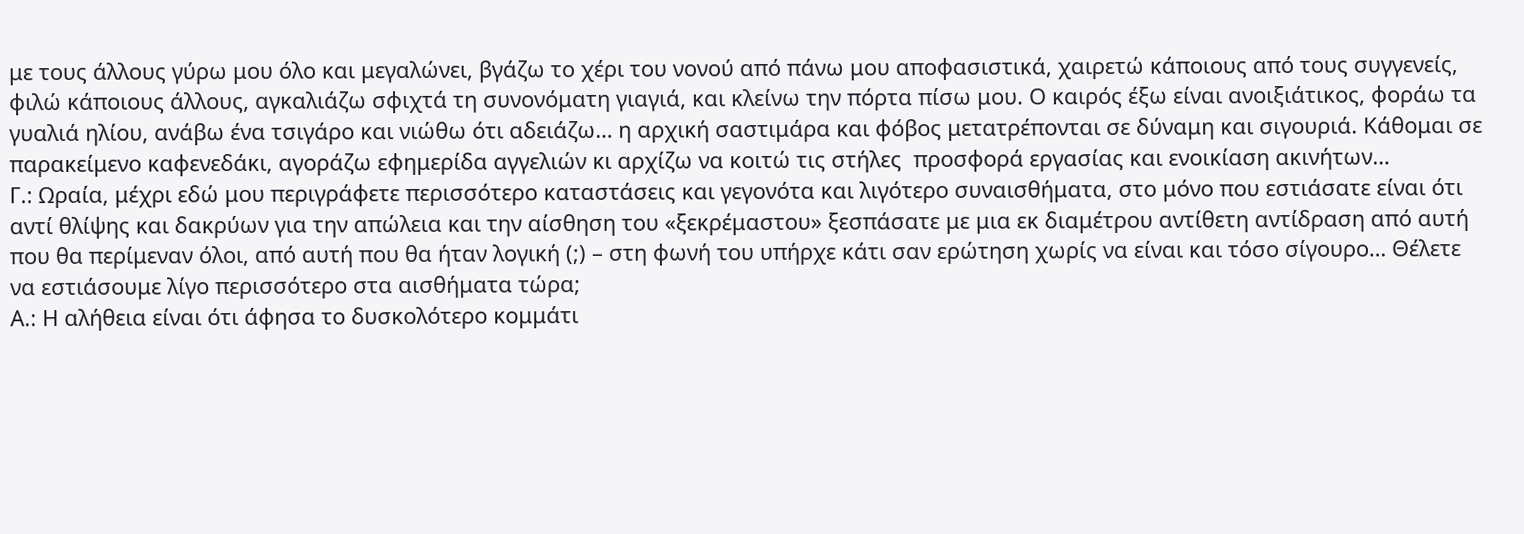με τους άλλους γύρω μου όλο και μεγαλώνει, βγάζω το χέρι του νονού από πάνω μου αποφασιστικά, χαιρετώ κάποιους από τους συγγενείς, φιλώ κάποιους άλλους, αγκαλιάζω σφιχτά τη συνονόματη γιαγιά, και κλείνω την πόρτα πίσω μου. Ο καιρός έξω είναι ανοιξιάτικος, φοράω τα γυαλιά ηλίου, ανάβω ένα τσιγάρο και νιώθω ότι αδειάζω… η αρχική σαστιμάρα και φόβος μετατρέπονται σε δύναμη και σιγουριά. Κάθομαι σε παρακείμενο καφενεδάκι, αγοράζω εφημερίδα αγγελιών κι αρχίζω να κοιτώ τις στήλες  προσφορά εργασίας και ενοικίαση ακινήτων…
Γ.: Ωραία, μέχρι εδώ μου περιγράφετε περισσότερο καταστάσεις και γεγονότα και λιγότερο συναισθήματα, στο μόνο που εστιάσατε είναι ότι αντί θλίψης και δακρύων για την απώλεια και την αίσθηση του «ξεκρέμαστου» ξεσπάσατε με μια εκ διαμέτρου αντίθετη αντίδραση από αυτή που θα περίμεναν όλοι, από αυτή που θα ήταν λογική (;) – στη φωνή του υπήρχε κάτι σαν ερώτηση χωρίς να είναι και τόσο σίγουρο… Θέλετε να εστιάσουμε λίγο περισσότερο στα αισθήματα τώρα;
Α.: Η αλήθεια είναι ότι άφησα το δυσκολότερο κομμάτι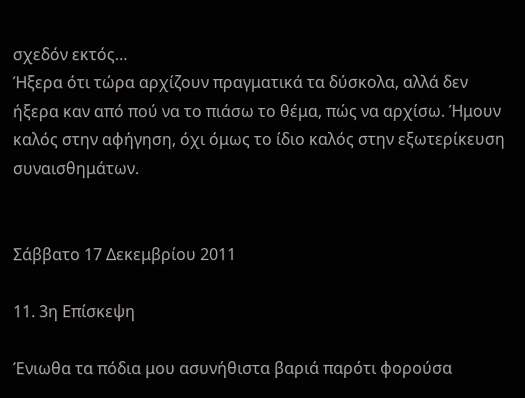σχεδόν εκτός…
Ήξερα ότι τώρα αρχίζουν πραγματικά τα δύσκολα, αλλά δεν ήξερα καν από πού να το πιάσω το θέμα, πώς να αρχίσω. Ήμουν καλός στην αφήγηση, όχι όμως το ίδιο καλός στην εξωτερίκευση συναισθημάτων.


Σάββατο 17 Δεκεμβρίου 2011

11. 3η Επίσκεψη

Ένιωθα τα πόδια μου ασυνήθιστα βαριά παρότι φορούσα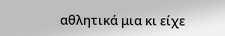αθλητικά μια κι είχε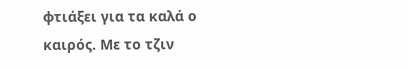φτιάξει για τα καλά ο καιρός. Με το τζιν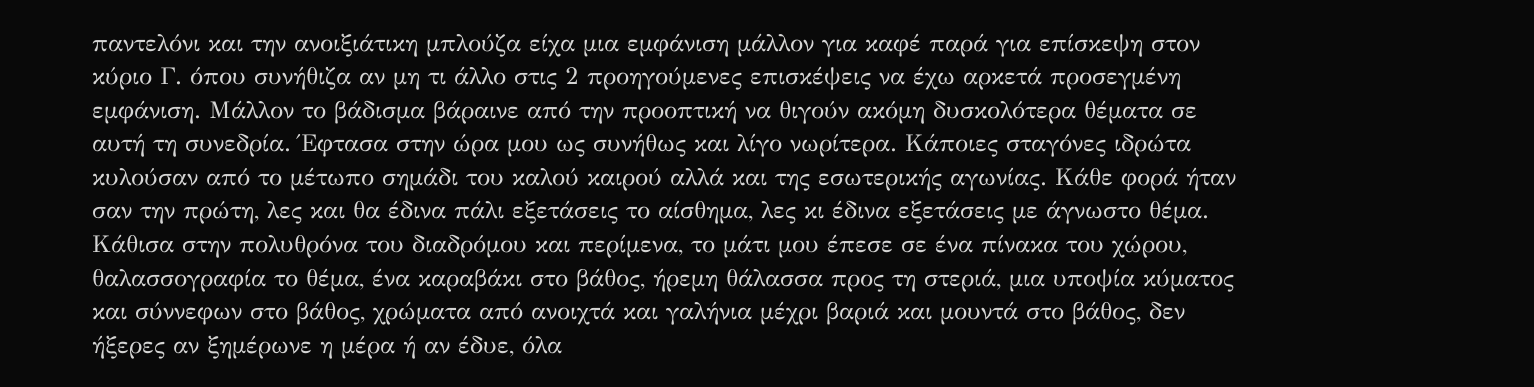παντελόνι και την ανοιξιάτικη μπλούζα είχα μια εμφάνιση μάλλον για καφέ παρά για επίσκεψη στον κύριο Γ. όπου συνήθιζα αν μη τι άλλο στις 2 προηγούμενες επισκέψεις να έχω αρκετά προσεγμένη εμφάνιση. Μάλλον το βάδισμα βάραινε από την προοπτική να θιγούν ακόμη δυσκολότερα θέματα σε αυτή τη συνεδρία. Έφτασα στην ώρα μου ως συνήθως και λίγο νωρίτερα. Κάποιες σταγόνες ιδρώτα κυλούσαν από το μέτωπο σημάδι του καλού καιρού αλλά και της εσωτερικής αγωνίας. Κάθε φορά ήταν σαν την πρώτη, λες και θα έδινα πάλι εξετάσεις το αίσθημα, λες κι έδινα εξετάσεις με άγνωστο θέμα. Κάθισα στην πολυθρόνα του διαδρόμου και περίμενα, το μάτι μου έπεσε σε ένα πίνακα του χώρου, θαλασσογραφία το θέμα, ένα καραβάκι στο βάθος, ήρεμη θάλασσα προς τη στεριά, μια υποψία κύματος και σύννεφων στο βάθος, χρώματα από ανοιχτά και γαλήνια μέχρι βαριά και μουντά στο βάθος, δεν ήξερες αν ξημέρωνε η μέρα ή αν έδυε, όλα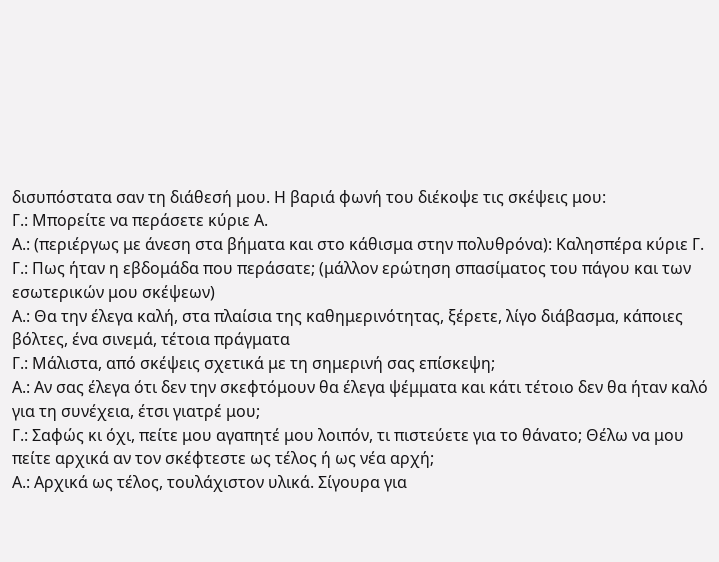δισυπόστατα σαν τη διάθεσή μου. Η βαριά φωνή του διέκοψε τις σκέψεις μου:
Γ.: Μπορείτε να περάσετε κύριε Α.
Α.: (περιέργως με άνεση στα βήματα και στο κάθισμα στην πολυθρόνα): Καλησπέρα κύριε Γ.
Γ.: Πως ήταν η εβδομάδα που περάσατε; (μάλλον ερώτηση σπασίματος του πάγου και των εσωτερικών μου σκέψεων)
Α.: Θα την έλεγα καλή, στα πλαίσια της καθημερινότητας, ξέρετε, λίγο διάβασμα, κάποιες βόλτες, ένα σινεμά, τέτοια πράγματα
Γ.: Μάλιστα, από σκέψεις σχετικά με τη σημερινή σας επίσκεψη;
Α.: Αν σας έλεγα ότι δεν την σκεφτόμουν θα έλεγα ψέμματα και κάτι τέτοιο δεν θα ήταν καλό για τη συνέχεια, έτσι γιατρέ μου;
Γ.: Σαφώς κι όχι, πείτε μου αγαπητέ μου λοιπόν, τι πιστεύετε για το θάνατο; Θέλω να μου πείτε αρχικά αν τον σκέφτεστε ως τέλος ή ως νέα αρχή;
Α.: Αρχικά ως τέλος, τουλάχιστον υλικά. Σίγουρα για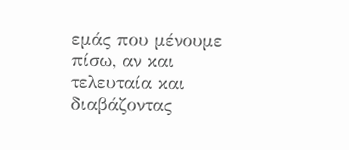εμάς που μένουμε πίσω, αν και τελευταία και διαβάζοντας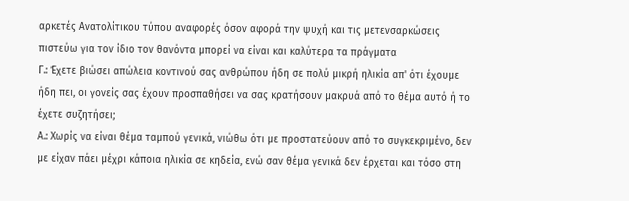αρκετές Ανατολίτικου τύπου αναφορές όσον αφορά την ψυχή και τις μετενσαρκώσεις πιστεύω για τον ίδιο τον θανόντα μπορεί να είναι και καλύτερα τα πράγματα
Γ.: Έχετε βιώσει απώλεια κοντινού σας ανθρώπου ήδη σε πολύ μικρή ηλικία απ' ότι έχουμε ήδη πει, οι γονείς σας έχουν προσπαθήσει να σας κρατήσουν μακρυά από το θέμα αυτό ή το έχετε συζητήσει;
Α.: Χωρίς να είναι θέμα ταμπού γενικά, νιώθω ότι με προστατεύουν από το συγκεκριμένο, δεν με είχαν πάει μέχρι κάποια ηλικία σε κηδεία, ενώ σαν θέμα γενικά δεν έρχεται και τόσο στη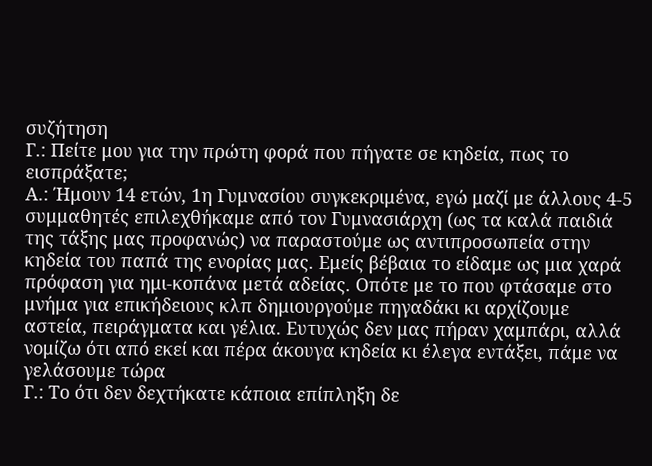συζήτηση
Γ.: Πείτε μου για την πρώτη φορά που πήγατε σε κηδεία, πως το εισπράξατε;
Α.: Ήμουν 14 ετών, 1η Γυμνασίου συγκεκριμένα, εγώ μαζί με άλλους 4-5 συμμαθητές επιλεχθήκαμε από τον Γυμνασιάρχη (ως τα καλά παιδιά της τάξης μας προφανώς) να παραστούμε ως αντιπροσωπεία στην κηδεία του παπά της ενορίας μας. Εμείς βέβαια το είδαμε ως μια χαρά πρόφαση για ημι-κοπάνα μετά αδείας. Οπότε με το που φτάσαμε στο μνήμα για επικήδειους κλπ δημιουργούμε πηγαδάκι κι αρχίζουμε αστεία, πειράγματα και γέλια. Ευτυχώς δεν μας πήραν χαμπάρι, αλλά νομίζω ότι από εκεί και πέρα άκουγα κηδεία κι έλεγα εντάξει, πάμε να γελάσουμε τώρα
Γ.: Το ότι δεν δεχτήκατε κάποια επίπληξη δε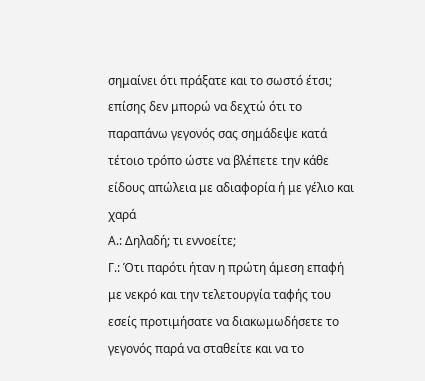σημαίνει ότι πράξατε και το σωστό έτσι; επίσης δεν μπορώ να δεχτώ ότι το παραπάνω γεγονός σας σημάδεψε κατά τέτοιο τρόπο ώστε να βλέπετε την κάθε είδους απώλεια με αδιαφορία ή με γέλιο και χαρά
Α.: Δηλαδή; τι εννοείτε;
Γ.: Ότι παρότι ήταν η πρώτη άμεση επαφή με νεκρό και την τελετουργία ταφής του εσείς προτιμήσατε να διακωμωδήσετε το γεγονός παρά να σταθείτε και να το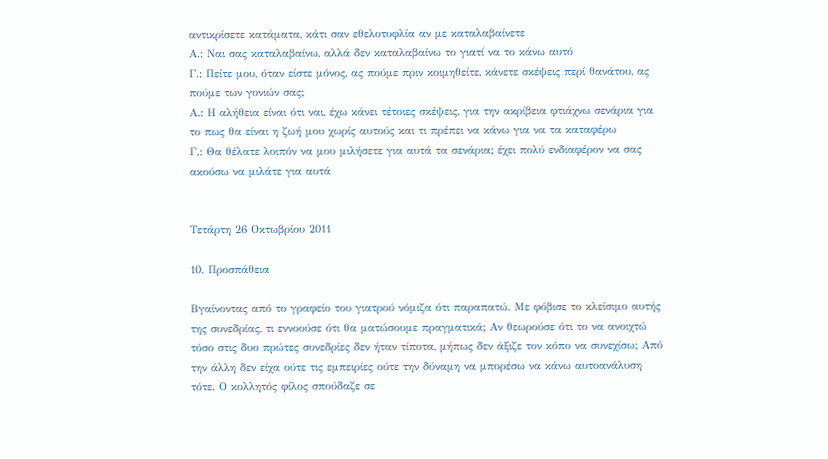αντικρίσετε κατάματα, κάτι σαν εθελοτυφλία αν με καταλαβαίνετε
Α.: Ναι σας καταλαβαίνω, αλλά δεν καταλαβαίνω το γιατί να το κάνω αυτό
Γ.: Πείτε μου, όταν είστε μόνος, ας πούμε πριν κοιμηθείτε, κάνετε σκέψεις περί θανάτου, ας πούμε των γονιών σας;
Α.: Η αλήθεια είναι ότι ναι, έχω κάνει τέτοιες σκέψεις, για την ακρίβεια φτιάχνω σενάρια για το πως θα είναι η ζωή μου χωρίς αυτούς και τι πρέπει να κάνω για να τα καταφέρω
Γ.: Θα θέλατε λοιπόν να μου μιλήσετε για αυτά τα σενάρια; έχει πολύ ενδιαφέρον να σας ακούσω να μιλάτε για αυτά


Τετάρτη 26 Οκτωβρίου 2011

10. Προσπάθεια

Βγαίνοντας από το γραφείο του γιατρού νόμιζα ότι παραπατώ. Με φόβισε το κλείσιμο αυτής της συνεδρίας, τι εννοούσε ότι θα ματώσουμε πραγματικά; Αν θεωρούσε ότι το να ανοιχτώ τόσο στις δυο πρώτες συνεδρίες δεν ήταν τίποτα, μήπως δεν άξιζε τον κόπο να συνεχίσω; Από την άλλη δεν είχα ούτε τις εμπειρίες ούτε την δύναμη να μπορέσω να κάνω αυτοανάλυση τότε. Ο κολλητός φίλος σπούδαζε σε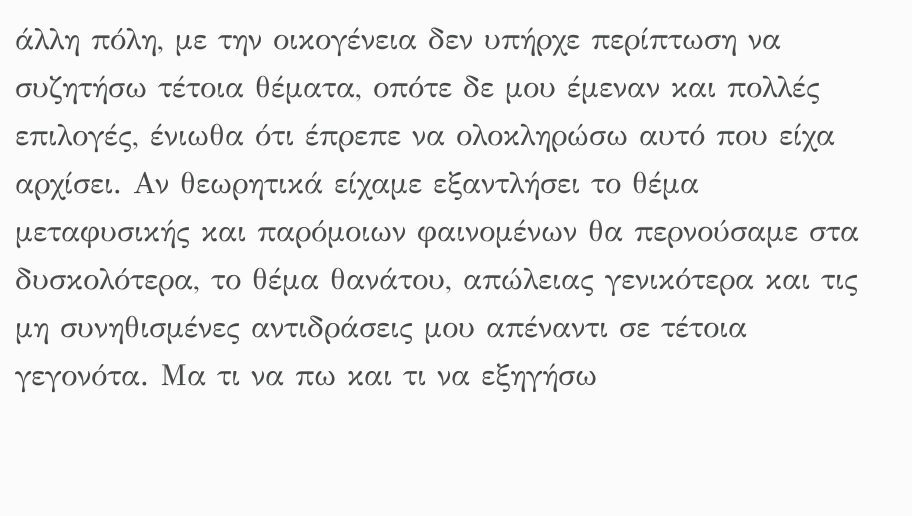άλλη πόλη, με την οικογένεια δεν υπήρχε περίπτωση να συζητήσω τέτοια θέματα, οπότε δε μου έμεναν και πολλές επιλογές, ένιωθα ότι έπρεπε να ολοκληρώσω αυτό που είχα αρχίσει. Αν θεωρητικά είχαμε εξαντλήσει το θέμα μεταφυσικής και παρόμοιων φαινομένων θα περνούσαμε στα δυσκολότερα, το θέμα θανάτου, απώλειας γενικότερα και τις μη συνηθισμένες αντιδράσεις μου απέναντι σε τέτοια γεγονότα. Μα τι να πω και τι να εξηγήσω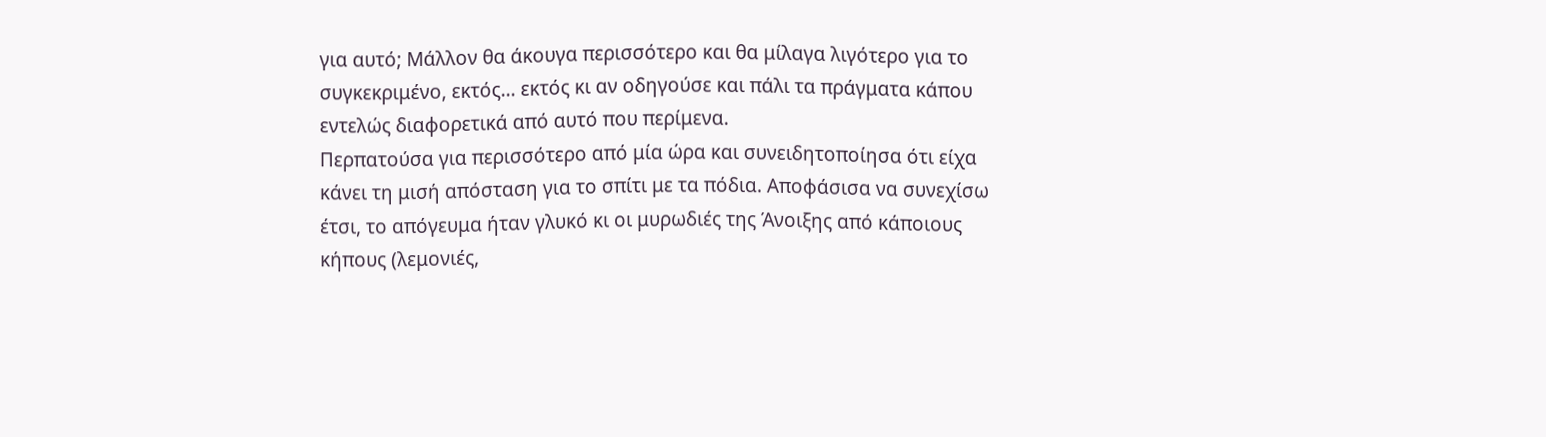για αυτό; Μάλλον θα άκουγα περισσότερο και θα μίλαγα λιγότερο για το συγκεκριμένο, εκτός… εκτός κι αν οδηγούσε και πάλι τα πράγματα κάπου εντελώς διαφορετικά από αυτό που περίμενα.
Περπατούσα για περισσότερο από μία ώρα και συνειδητοποίησα ότι είχα κάνει τη μισή απόσταση για το σπίτι με τα πόδια. Αποφάσισα να συνεχίσω έτσι, το απόγευμα ήταν γλυκό κι οι μυρωδιές της Άνοιξης από κάποιους κήπους (λεμονιές,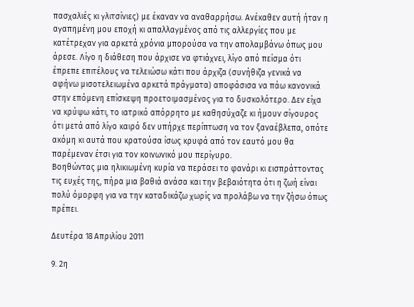πασχαλιές κι γλιτσίνιες) με έκαναν να αναθαρρήσω. Ανέκαθεν αυτή ήταν η αγαπημένη μου εποχή κι απαλλαγμένος από τις αλλεργίες που με κατέτρεχαν για αρκετά χρόνια μπορούσα να την απολαμβάνω όπως μου άρεσε. Λίγο η διάθεση που άρχισε να φτιάχνει, λίγο από πείσμα ότι έπρεπε επιτέλους να τελειώσω κάτι που άρχιζα (συνήθιζα γενικά να αφήνω μισοτελειωμένα αρκετά πράγματα) αποφάσισα να πάω κανονικά στην επόμενη επίσκεψη προετοιμασμένος για το δυσκολότερο. Δεν είχα να κρύψω κάτι, το ιατρικό απόρρητο με καθησύχαζε κι ήμουν σίγουρος ότι μετά από λίγο καιρό δεν υπήρχε περίπτωση να τον ξαναέβλεπα, οπότε ακόμη κι αυτά που κρατούσα ίσως κρυφά από τον εαυτό μου θα παρέμεναν έτσι για τον κοινωνικό μου περίγυρο.
Βοηθώντας μια ηλικιωμένη κυρία να περάσει το φανάρι κι εισπράττοντας τις ευχές της, πήρα μια βαθιά ανάσα και την βεβαιότητα ότι η ζωή είναι πολύ όμορφη για να την καταδικάζω χωρίς να προλάβω να την ζήσω όπως πρέπει.

Δευτέρα 18 Απριλίου 2011

9. 2η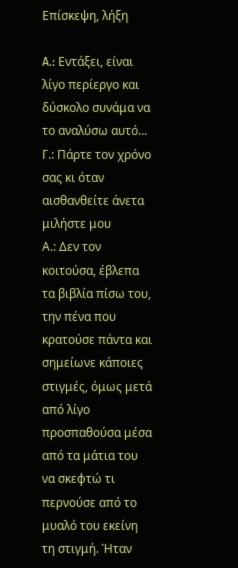Επίσκεψη, λήξη

A.: Εντάξει, είναι λίγο περίεργο και δύσκολο συνάμα να το αναλύσω αυτό...
Γ.: Πάρτε τον χρόνο σας κι όταν αισθανθείτε άνετα μιλήστε μου
Α.: Δεν τον κοιτούσα, έβλεπα τα βιβλία πίσω του, την πένα που κρατούσε πάντα και σημείωνε κάποιες στιγμές, όμως μετά από λίγο προσπαθούσα μέσα από τα μάτια του να σκεφτώ τι περνούσε από το μυαλό του εκείνη τη στιγμή. Ήταν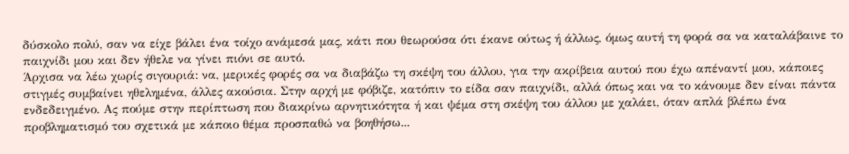δύσκολο πολύ, σαν να είχε βάλει ένα τοίχο ανάμεσά μας, κάτι που θεωρούσα ότι έκανε ούτως ή άλλως, όμως αυτή τη φορά σα να καταλάβαινε το παιχνίδι μου και δεν ήθελε να γίνει πιόνι σε αυτό.
Άρχισα να λέω χωρίς σιγουριά: να, μερικές φορές σα να διαβάζω τη σκέψη του άλλου, για την ακρίβεια αυτού που έχω απέναντί μου, κάποιες στιγμές συμβαίνει ηθελημένα, άλλες ακούσια. Στην αρχή με φόβιζε, κατόπιν το είδα σαν παιχνίδι, αλλά όπως και να το κάνουμε δεν είναι πάντα ενδεδειγμένο. Ας πούμε στην περίπτωση που διακρίνω αρνητικότητα ή και ψέμα στη σκέψη του άλλου με χαλάει, όταν απλά βλέπω ένα προβληματισμό του σχετικά με κάποιο θέμα προσπαθώ να βοηθήσω...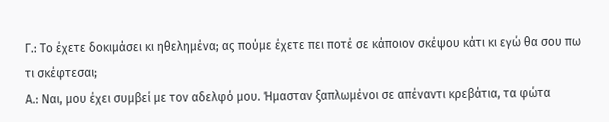Γ.: Το έχετε δοκιμάσει κι ηθελημένα; ας πούμε έχετε πει ποτέ σε κάποιον σκέψου κάτι κι εγώ θα σου πω τι σκέφτεσαι;
Α.: Ναι, μου έχει συμβεί με τον αδελφό μου. Ήμασταν ξαπλωμένοι σε απέναντι κρεβάτια, τα φώτα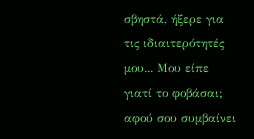σβηστά, ήξερε για τις ιδιαιτερότητές μου... Μου είπε γιατί το φοβάσαι; αφού σου συμβαίνει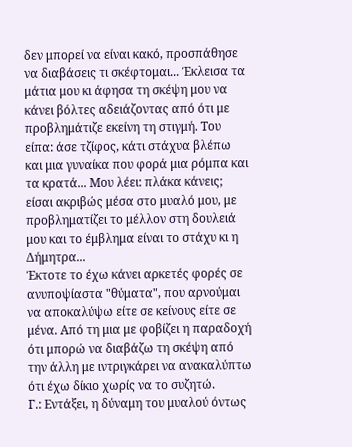δεν μπορεί να είναι κακό, προσπάθησε να διαβάσεις τι σκέφτομαι... Έκλεισα τα μάτια μου κι άφησα τη σκέψη μου να κάνει βόλτες αδειάζοντας από ότι με προβλημάτιζε εκείνη τη στιγμή. Του είπα: άσε τζίφος, κάτι στάχυα βλέπω και μια γυναίκα που φορά μια ρόμπα και τα κρατά... Μου λέει: πλάκα κάνεις; είσαι ακριβώς μέσα στο μυαλό μου, με προβληματίζει το μέλλον στη δουλειά μου και το έμβλημα είναι το στάχυ κι η Δήμητρα...
Έκτοτε το έχω κάνει αρκετές φορές σε ανυποψίαστα "θύματα", που αρνούμαι να αποκαλύψω είτε σε κείνους είτε σε μένα. Από τη μια με φοβίζει η παραδοχή ότι μπορώ να διαβάζω τη σκέψη από την άλλη με ιντριγκάρει να ανακαλύπτω ότι έχω δίκιο χωρίς να το συζητώ.
Γ.: Εντάξει, η δύναμη του μυαλού όντως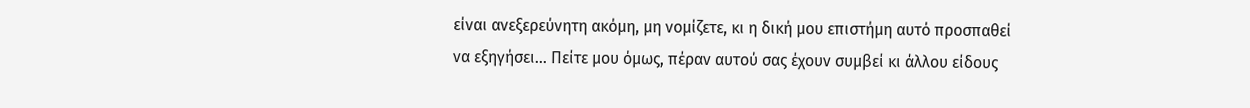είναι ανεξερεύνητη ακόμη, μη νομίζετε, κι η δική μου επιστήμη αυτό προσπαθεί να εξηγήσει... Πείτε μου όμως, πέραν αυτού σας έχουν συμβεί κι άλλου είδους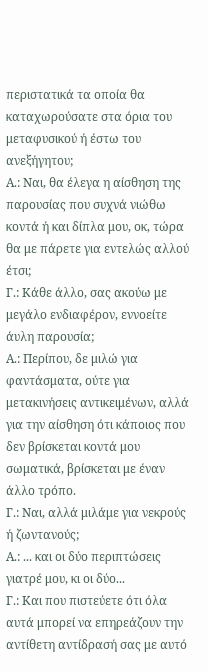περιστατικά τα οποία θα καταχωρούσατε στα όρια του μεταφυσικού ή έστω του ανεξήγητου;
Α.: Ναι, θα έλεγα η αίσθηση της παρουσίας που συχνά νιώθω κοντά ή και δίπλα μου, οκ, τώρα θα με πάρετε για εντελώς αλλού έτσι;
Γ.: Κάθε άλλο, σας ακούω με μεγάλο ενδιαφέρον, εννοείτε άυλη παρουσία;
Α.: Περίπου, δε μιλώ για φαντάσματα, ούτε για μετακινήσεις αντικειμένων, αλλά για την αίσθηση ότι κάποιος που δεν βρίσκεται κοντά μου σωματικά, βρίσκεται με έναν άλλο τρόπο.
Γ.: Ναι, αλλά μιλάμε για νεκρούς ή ζωντανούς;
Α.: ... και οι δύο περιπτώσεις γιατρέ μου, κι οι δύο...
Γ.: Και που πιστεύετε ότι όλα αυτά μπορεί να επηρεάζουν την αντίθετη αντίδρασή σας με αυτό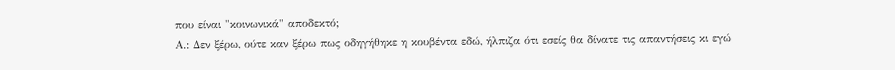που είναι "κοινωνικά" αποδεκτό;
Α.: Δεν ξέρω, ούτε καν ξέρω πως οδηγήθηκε η κουβέντα εδώ, ήλπιζα ότι εσείς θα δίνατε τις απαντήσεις κι εγώ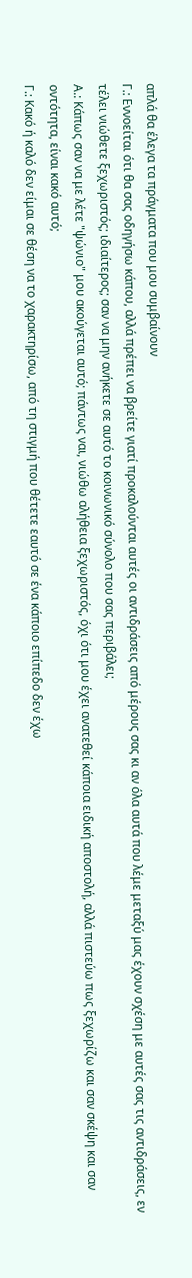απλά θα έλεγα τα πράγματα που μου συμβαίνουν
Γ.: Εννοείται ότι θα σας οδηγήσω κάπου, αλλά πρέπει να βρείτε γιατί προκαλούνται αυτές οι αντιδράσεις από μέρους σας κι αν όλα αυτά που λέμε μεταξύ μας έχουν σχέση με αυτές σας τις αντιδράσεις, εν τέλει νιώθετε ξεχωριστός; ιδιαίτερος; σαν να μην ανήκετε σε αυτό το κοινωνικό σύνολο που σας περιβάλει;
Α.: Κάπως σαν να με λέτε "ψώνιο" μου ακούγεται αυτό; πάντως ναι, νιώθω αλήθεια ξεχωριστός, όχι ότι μου έχει ανατεθεί κάποια ειδική αποστολή, αλλά πιστεύω πως ξεχωρίζω και σαν σκέψη και σαν οντότητα, είναι κακό αυτό;
Γ.: Κακό ή καλό δεν είμαι σε θέση να το χαρακτηρίσω, από τη στιγμή που θέτετε εαυτό σε ένα κάποιο επίπεδο δεν έχω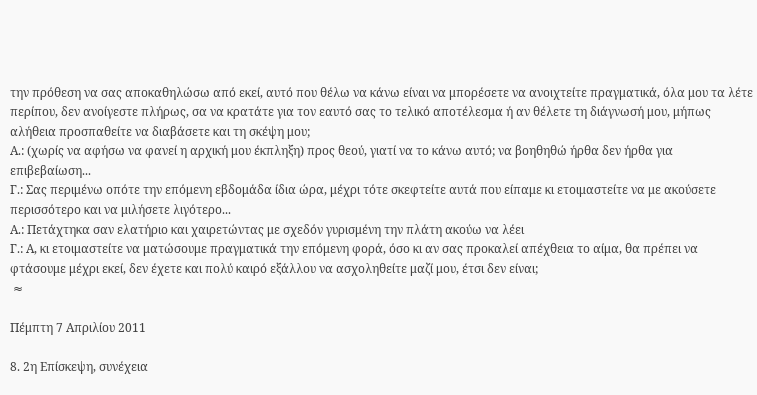την πρόθεση να σας αποκαθηλώσω από εκεί, αυτό που θέλω να κάνω είναι να μπορέσετε να ανοιχτείτε πραγματικά, όλα μου τα λέτε περίπου, δεν ανοίγεστε πλήρως, σα να κρατάτε για τον εαυτό σας το τελικό αποτέλεσμα ή αν θέλετε τη διάγνωσή μου, μήπως αλήθεια προσπαθείτε να διαβάσετε και τη σκέψη μου;
Α.: (χωρίς να αφήσω να φανεί η αρχική μου έκπληξη) προς θεού, γιατί να το κάνω αυτό; να βοηθηθώ ήρθα δεν ήρθα για επιβεβαίωση...
Γ.: Σας περιμένω οπότε την επόμενη εβδομάδα ίδια ώρα, μέχρι τότε σκεφτείτε αυτά που είπαμε κι ετοιμαστείτε να με ακούσετε περισσότερο και να μιλήσετε λιγότερο...
Α.: Πετάχτηκα σαν ελατήριο και χαιρετώντας με σχεδόν γυρισμένη την πλάτη ακούω να λέει
Γ.: Α, κι ετοιμαστείτε να ματώσουμε πραγματικά την επόμενη φορά, όσο κι αν σας προκαλεί απέχθεια το αίμα, θα πρέπει να φτάσουμε μέχρι εκεί, δεν έχετε και πολύ καιρό εξάλλου να ασχοληθείτε μαζί μου, έτσι δεν είναι;
 ≈

Πέμπτη 7 Απριλίου 2011

8. 2η Επίσκεψη, συνέχεια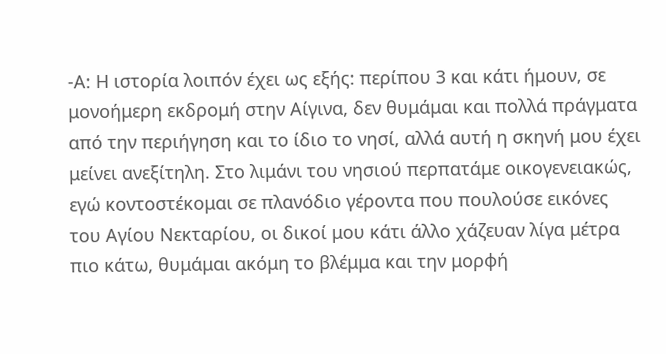-Α: Η ιστορία λοιπόν έχει ως εξής: περίπου 3 και κάτι ήμουν, σε μονοήμερη εκδρομή στην Αίγινα, δεν θυμάμαι και πολλά πράγματα από την περιήγηση και το ίδιο το νησί, αλλά αυτή η σκηνή μου έχει μείνει ανεξίτηλη. Στο λιμάνι του νησιού περπατάμε οικογενειακώς, εγώ κοντοστέκομαι σε πλανόδιο γέροντα που πουλούσε εικόνες του Αγίου Νεκταρίου, οι δικοί μου κάτι άλλο χάζευαν λίγα μέτρα πιο κάτω, θυμάμαι ακόμη το βλέμμα και την μορφή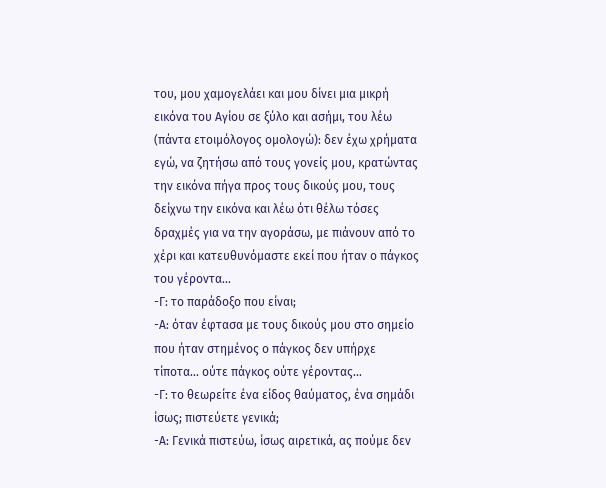του, μου χαμογελάει και μου δίνει μια μικρή εικόνα του Αγίου σε ξύλο και ασήμι, του λέω (πάντα ετοιμόλογος ομολογώ): δεν έχω χρήματα εγώ, να ζητήσω από τους γονείς μου, κρατώντας την εικόνα πήγα προς τους δικούς μου, τους δείχνω την εικόνα και λέω ότι θέλω τόσες δραχμές για να την αγοράσω, με πιάνουν από το χέρι και κατευθυνόμαστε εκεί που ήταν ο πάγκος του γέροντα...
-Γ: το παράδοξο που είναι;
-Α: όταν έφτασα με τους δικούς μου στο σημείο που ήταν στημένος ο πάγκος δεν υπήρχε τίποτα... ούτε πάγκος ούτε γέροντας...
-Γ: το θεωρείτε ένα είδος θαύματος, ένα σημάδι ίσως; πιστεύετε γενικά;
-Α: Γενικά πιστεύω, ίσως αιρετικά, ας πούμε δεν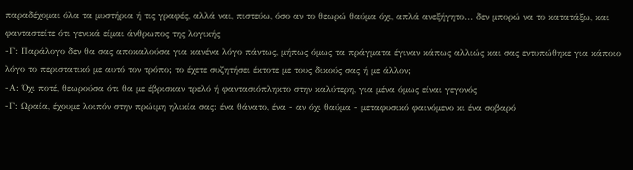παραδέχομαι όλα τα μυστήρια ή τις γραφές, αλλά ναι, πιστεύω, όσο αν το θεωρώ θαύμα όχι, απλά ανεξήγητο... δεν μπορώ να το κατατάξω, και φανταστείτε ότι γενικά είμαι άνθρωπος της λογικής
-Γ: Παράλογο δεν θα σας αποκαλούσα για κανένα λόγο πάντως, μήπως όμως τα πράγματα έγιναν κάπως αλλιώς και σας εντυπώθηκε για κάποιο λόγο το περιστατικό με αυτό τον τρόπο; το έχετε συζητήσει έκτοτε με τους δικούς σας ή με άλλον;
-Α: Όχι ποτέ, θεωρούσα ότι θα με έβρισκαν τρελό ή φαντασιόπληκτο στην καλύτερη, για μένα όμως είναι γεγονός
-Γ: Ωραία, έχουμε λοιπόν στην πρώιμη ηλικία σας: ένα θάνατο, ένα - αν όχι θαύμα - μεταφυσικό φαινόμενο κι ένα σοβαρό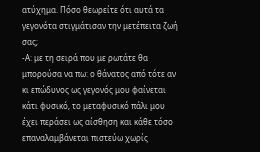ατύχημα. Πόσο θεωρείτε ότι αυτά τα γεγονότα στιγμάτισαν την μετέπειτα ζωή σας;
-Α: με τη σειρά που με ρωτάτε θα μπορούσα να πω: ο θάνατος από τότε αν κι επώδυνος ως γεγονός μου φαίνεται κάτι φυσικό, το μεταφυσικό πάλι μου έχει περάσει ως αίσθηση και κάθε τόσο επαναλαμβάνεται πιστεύω χωρίς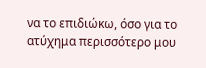να το επιδιώκω, όσο για το ατύχημα περισσότερο μου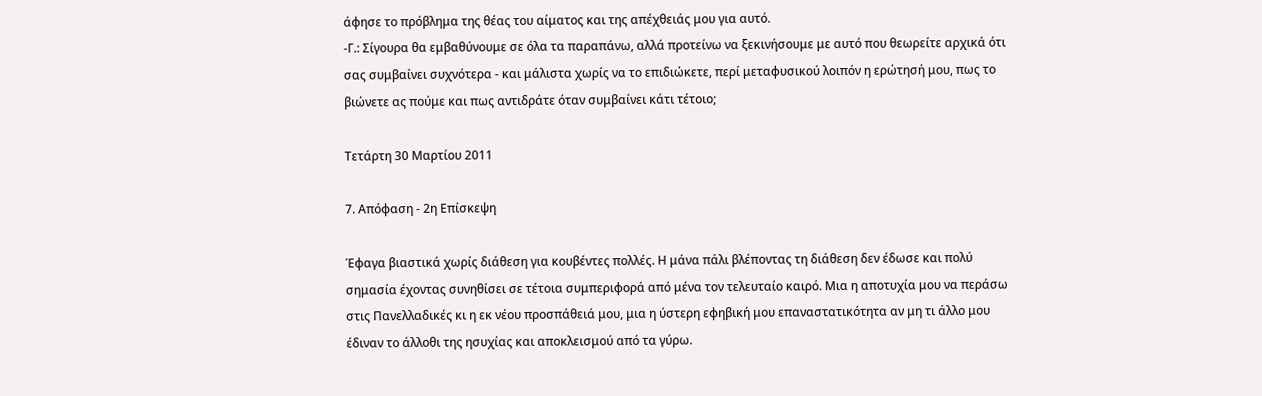άφησε το πρόβλημα της θέας του αίματος και της απέχθειάς μου για αυτό.
-Γ.: Σίγουρα θα εμβαθύνουμε σε όλα τα παραπάνω, αλλά προτείνω να ξεκινήσουμε με αυτό που θεωρείτε αρχικά ότι σας συμβαίνει συχνότερα - και μάλιστα χωρίς να το επιδιώκετε, περί μεταφυσικού λοιπόν η ερώτησή μου, πως το βιώνετε ας πούμε και πως αντιδράτε όταν συμβαίνει κάτι τέτοιο;

Τετάρτη 30 Μαρτίου 2011

7. Απόφαση - 2η Επίσκεψη

Έφαγα βιαστικά χωρίς διάθεση για κουβέντες πολλές. Η μάνα πάλι βλέποντας τη διάθεση δεν έδωσε και πολύ σημασία έχοντας συνηθίσει σε τέτοια συμπεριφορά από μένα τον τελευταίο καιρό. Μια η αποτυχία μου να περάσω στις Πανελλαδικές κι η εκ νέου προσπάθειά μου, μια η ύστερη εφηβική μου επαναστατικότητα αν μη τι άλλο μου έδιναν το άλλοθι της ησυχίας και αποκλεισμού από τα γύρω.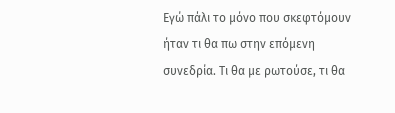Εγώ πάλι το μόνο που σκεφτόμουν ήταν τι θα πω στην επόμενη συνεδρία. Τι θα με ρωτούσε, τι θα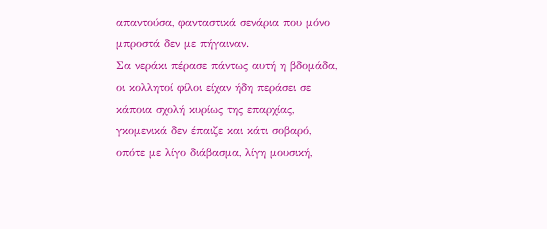απαντούσα, φανταστικά σενάρια που μόνο μπροστά δεν με πήγαιναν.
Σα νεράκι πέρασε πάντως αυτή η βδομάδα, οι κολλητοί φίλοι είχαν ήδη περάσει σε κάποια σχολή κυρίως της επαρχίας, γκομενικά δεν έπαιζε και κάτι σοβαρό, οπότε με λίγο διάβασμα, λίγη μουσική,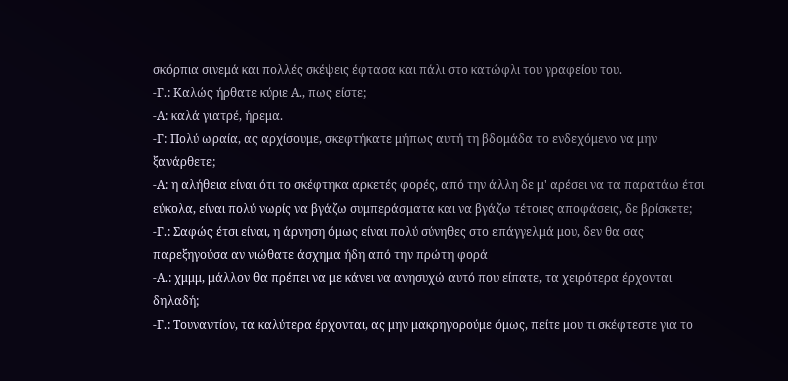σκόρπια σινεμά και πολλές σκέψεις έφτασα και πάλι στο κατώφλι του γραφείου του.
-Γ.: Καλώς ήρθατε κύριε Α., πως είστε;
-Α: καλά γιατρέ, ήρεμα.
-Γ: Πολύ ωραία, ας αρχίσουμε, σκεφτήκατε μήπως αυτή τη βδομάδα το ενδεχόμενο να μην ξανάρθετε;
-Α: η αλήθεια είναι ότι το σκέφτηκα αρκετές φορές, από την άλλη δε μ' αρέσει να τα παρατάω έτσι εύκολα, είναι πολύ νωρίς να βγάζω συμπεράσματα και να βγάζω τέτοιες αποφάσεις, δε βρίσκετε;
-Γ.: Σαφώς έτσι είναι, η άρνηση όμως είναι πολύ σύνηθες στο επάγγελμά μου, δεν θα σας παρεξηγούσα αν νιώθατε άσχημα ήδη από την πρώτη φορά
-Α.: χμμμ, μάλλον θα πρέπει να με κάνει να ανησυχώ αυτό που είπατε, τα χειρότερα έρχονται δηλαδή;
-Γ.: Τουναντίον, τα καλύτερα έρχονται, ας μην μακρηγορούμε όμως, πείτε μου τι σκέφτεστε για το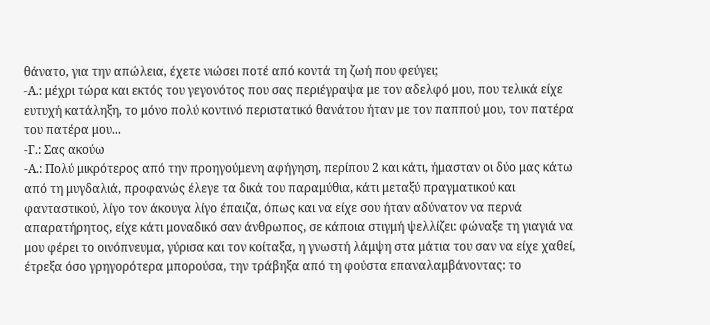θάνατο, για την απώλεια, έχετε νιώσει ποτέ από κοντά τη ζωή που φεύγει;
-Α.: μέχρι τώρα και εκτός του γεγονότος που σας περιέγραψα με τον αδελφό μου, που τελικά είχε ευτυχή κατάληξη, το μόνο πολύ κοντινό περιστατικό θανάτου ήταν με τον παππού μου, τον πατέρα του πατέρα μου...
-Γ.: Σας ακούω
-Α.: Πολύ μικρότερος από την προηγούμενη αφήγηση, περίπου 2 και κάτι, ήμασταν οι δύο μας κάτω από τη μυγδαλιά, προφανώς έλεγε τα δικά του παραμύθια, κάτι μεταξύ πραγματικού και φανταστικού, λίγο τον άκουγα λίγο έπαιζα, όπως και να είχε σου ήταν αδύνατον να περνά απαρατήρητος, είχε κάτι μοναδικό σαν άνθρωπος, σε κάποια στιγμή ψελλίζει: φώναξε τη γιαγιά να μου φέρει το οινόπνευμα, γύρισα και τον κοίταξα, η γνωστή λάμψη στα μάτια του σαν να είχε χαθεί, έτρεξα όσο γρηγορότερα μπορούσα, την τράβηξα από τη φούστα επαναλαμβάνοντας: το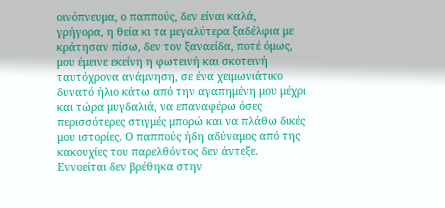οινόπνευμα, ο παππούς, δεν είναι καλά, γρήγορα, η θεία κι τα μεγαλύτερα ξαδέλφια με κράτησαν πίσω, δεν τον ξαναείδα, ποτέ όμως, μου έμεινε εκείνη η φωτεινή και σκοτεινή ταυτόχρονα ανάμνηση, σε ένα χειμωνιάτικο δυνατό ήλιο κάτω από την αγαπημένη μου μέχρι και τώρα μυγδαλιά, να επαναφέρω όσες περισσότερες στιγμές μπορώ και να πλάθω δικές μου ιστορίες. Ο παππούς ήδη αδύναμος από της κακουχίες του παρελθόντος δεν άντεξε. Εννοείται δεν βρέθηκα στην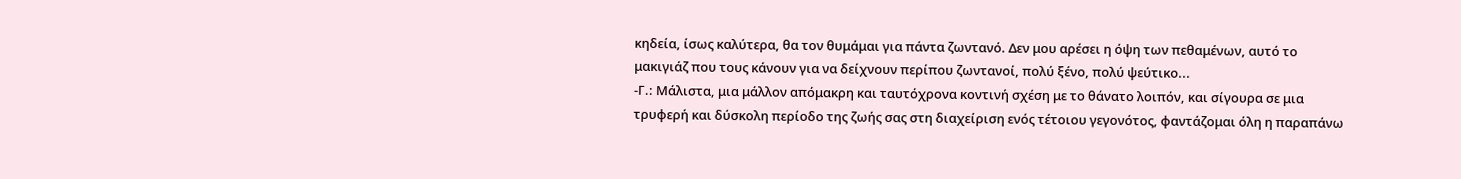κηδεία, ίσως καλύτερα, θα τον θυμάμαι για πάντα ζωντανό. Δεν μου αρέσει η όψη των πεθαμένων, αυτό το μακιγιάζ που τους κάνουν για να δείχνουν περίπου ζωντανοί, πολύ ξένο, πολύ ψεύτικο...
-Γ.: Μάλιστα, μια μάλλον απόμακρη και ταυτόχρονα κοντινή σχέση με το θάνατο λοιπόν, και σίγουρα σε μια τρυφερή και δύσκολη περίοδο της ζωής σας στη διαχείριση ενός τέτοιου γεγονότος, φαντάζομαι όλη η παραπάνω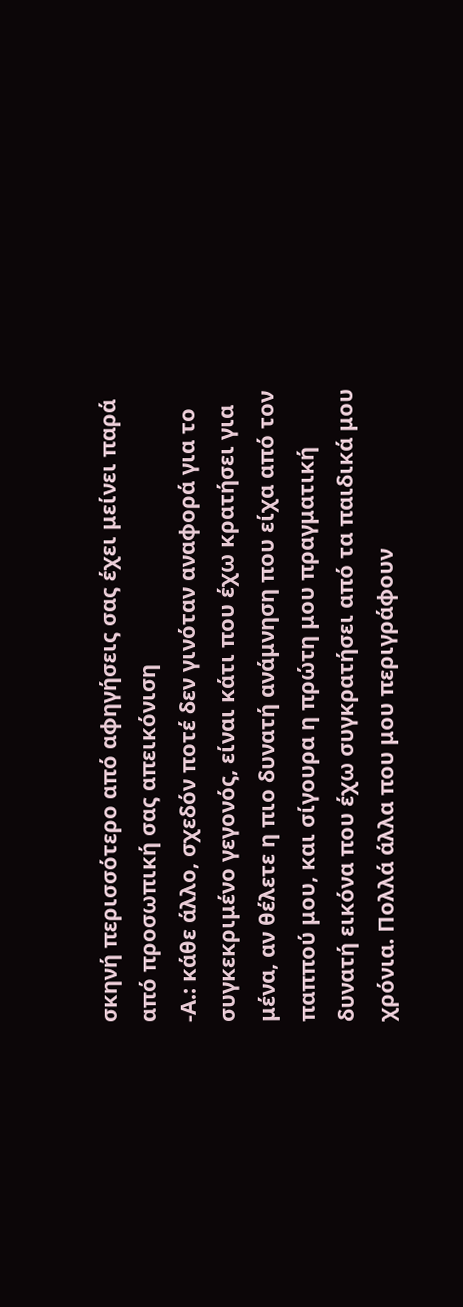σκηνή περισσότερο από αφηγήσεις σας έχει μείνει παρά από προσωπική σας απεικόνιση
-Α.: κάθε άλλο, σχεδόν ποτέ δεν γινόταν αναφορά για το συγκεκριμένο γεγονός, είναι κάτι που έχω κρατήσει για μένα, αν θέλετε η πιο δυνατή ανάμνηση που είχα από τον παππού μου, και σίγουρα η πρώτη μου πραγματική δυνατή εικόνα που έχω συγκρατήσει από τα παιδικά μου χρόνια. Πολλά άλλα που μου περιγράφουν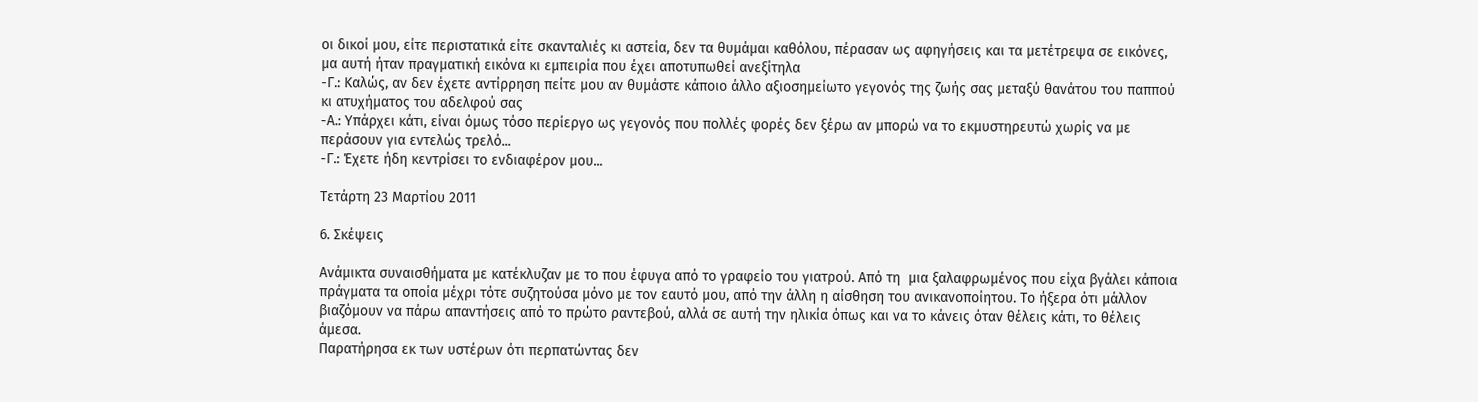οι δικοί μου, είτε περιστατικά είτε σκανταλιές κι αστεία, δεν τα θυμάμαι καθόλου, πέρασαν ως αφηγήσεις και τα μετέτρεψα σε εικόνες, μα αυτή ήταν πραγματική εικόνα κι εμπειρία που έχει αποτυπωθεί ανεξίτηλα
-Γ.: Καλώς, αν δεν έχετε αντίρρηση πείτε μου αν θυμάστε κάποιο άλλο αξιοσημείωτο γεγονός της ζωής σας μεταξύ θανάτου του παππού κι ατυχήματος του αδελφού σας
-Α.: Υπάρχει κάτι, είναι όμως τόσο περίεργο ως γεγονός που πολλές φορές δεν ξέρω αν μπορώ να το εκμυστηρευτώ χωρίς να με περάσουν για εντελώς τρελό...
-Γ.: Έχετε ήδη κεντρίσει το ενδιαφέρον μου...

Τετάρτη 23 Μαρτίου 2011

6. Σκέψεις

Ανάμικτα συναισθήματα με κατέκλυζαν με το που έφυγα από το γραφείο του γιατρού. Από τη  μια ξαλαφρωμένος που είχα βγάλει κάποια πράγματα τα οποία μέχρι τότε συζητούσα μόνο με τον εαυτό μου, από την άλλη η αίσθηση του ανικανοποίητου. Το ήξερα ότι μάλλον βιαζόμουν να πάρω απαντήσεις από το πρώτο ραντεβού, αλλά σε αυτή την ηλικία όπως και να το κάνεις όταν θέλεις κάτι, το θέλεις άμεσα.
Παρατήρησα εκ των υστέρων ότι περπατώντας δεν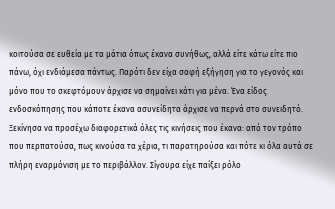κοιτούσα σε ευθεία με τα μάτια όπως έκανα συνήθως, αλλά είτε κάτω είτε πιο πάνω, όχι ενδιάμεσα πάντως. Παρότι δεν είχα σαφή εξήγηση για το γεγονός και μόνο που το σκεφτόμουν άρχισε να σημαίνει κάτι για μένα. Ένα είδος ενδοσκόπησης που κάποτε έκανα ασυνείδητα άρχισε να περνά στο συνειδητό. Ξεκίνησα να προσέχω διαφορετικά όλες τις κινήσεις που έκανα: από τον τρόπο που περπατούσα, πως κινούσα τα χέρια, τι παρατηρούσα και πότε κι όλα αυτά σε πλήρη εναρμόνιση με το περιβάλλον. Σίγουρα είχε παίξει ρόλο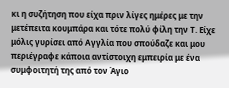κι η συζήτηση που είχα πριν λίγες ημέρες με την μετέπειτα κουμπάρα και τότε πολύ φίλη την Τ. Είχε μόλις γυρίσει από Αγγλία που σπούδαζε και μου περιέγραφε κάποια αντίστοιχη εμπειρία με ένα συμφοιτητή της από τον Άγιο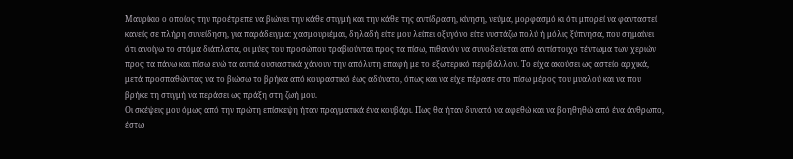Μαυρίκιο ο οποίος την προέτρεπε να βιώνει την κάθε στιγμή και την κάθε της αντίδραση, κίνηση, νεύμα, μορφασμό κι ότι μπορεί να φανταστεί κανείς σε πλήρη συνείδηση, για παράδειγμα: χασμουριέμαι, δηλαδή είτε μου λείπει οξυγόνο είτε νυστάζω πολύ ή μόλις ξύπνησα, που σημαίνει ότι ανοίγω το στόμα διάπλατα, οι μύες του προσώπου τραβιούνται προς τα πίσω, πιθανόν να συνοδεύεται από αντίστοιχο τέντωμα των χεριών προς τα πάνω και πίσω ενώ τα αυτιά ουσιαστικά χάνουν την απόλυτη επαφή με το εξωτερικό περιβάλλον. Το είχα ακούσει ως αστείο αρχικά, μετά προσπαθώντας να το βιώσω το βρήκα από κουραστικό έως αδύνατο, όπως και να είχε πέρασε στο πίσω μέρος του μυαλού και να που βρήκε τη στιγμή να περάσει ως πράξη στη ζωή μου.
Οι σκέψεις μου όμως από την πρώτη επίσκεψη ήταν πραγματικά ένα κουβάρι. Πως θα ήταν δυνατό να αφεθώ και να βοηθηθώ από ένα άνθρωπο, έστω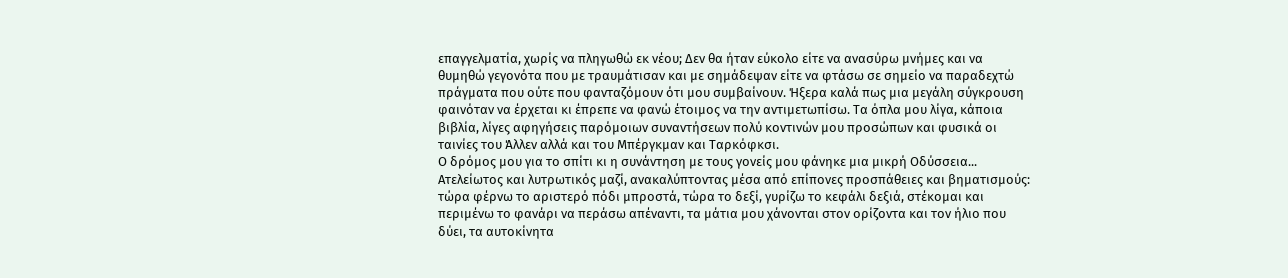επαγγελματία, χωρίς να πληγωθώ εκ νέου; Δεν θα ήταν εύκολο είτε να ανασύρω μνήμες και να θυμηθώ γεγονότα που με τραυμάτισαν και με σημάδεψαν είτε να φτάσω σε σημείο να παραδεχτώ πράγματα που ούτε που φανταζόμουν ότι μου συμβαίνουν. Ήξερα καλά πως μια μεγάλη σύγκρουση φαινόταν να έρχεται κι έπρεπε να φανώ έτοιμος να την αντιμετωπίσω. Τα όπλα μου λίγα, κάποια βιβλία, λίγες αφηγήσεις παρόμοιων συναντήσεων πολύ κοντινών μου προσώπων και φυσικά οι ταινίες του Άλλεν αλλά και του Μπέργκμαν και Ταρκόφκσι.
Ο δρόμος μου για το σπίτι κι η συνάντηση με τους γονείς μου φάνηκε μια μικρή Οδύσσεια... Ατελείωτος και λυτρωτικός μαζί, ανακαλύπτοντας μέσα από επίπονες προσπάθειες και βηματισμούς: τώρα φέρνω το αριστερό πόδι μπροστά, τώρα το δεξί, γυρίζω το κεφάλι δεξιά, στέκομαι και περιμένω το φανάρι να περάσω απέναντι, τα μάτια μου χάνονται στον ορίζοντα και τον ήλιο που δύει, τα αυτοκίνητα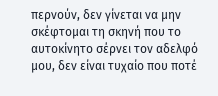περνούν, δεν γίνεται να μην σκέφτομαι τη σκηνή που το αυτοκίνητο σέρνει τον αδελφό μου, δεν είναι τυχαίο που ποτέ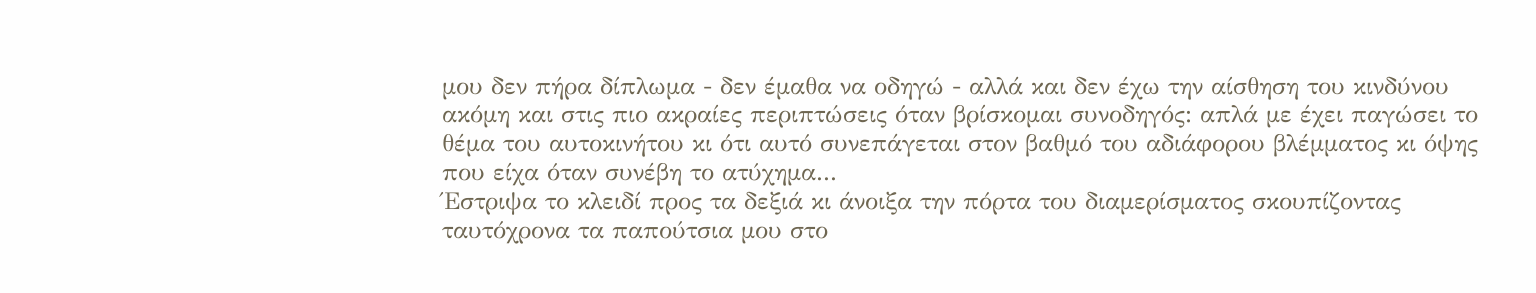μου δεν πήρα δίπλωμα - δεν έμαθα να οδηγώ - αλλά και δεν έχω την αίσθηση του κινδύνου ακόμη και στις πιο ακραίες περιπτώσεις όταν βρίσκομαι συνοδηγός: απλά με έχει παγώσει το θέμα του αυτοκινήτου κι ότι αυτό συνεπάγεται στον βαθμό του αδιάφορου βλέμματος κι όψης που είχα όταν συνέβη το ατύχημα...
Έστριψα το κλειδί προς τα δεξιά κι άνοιξα την πόρτα του διαμερίσματος σκουπίζοντας ταυτόχρονα τα παπούτσια μου στο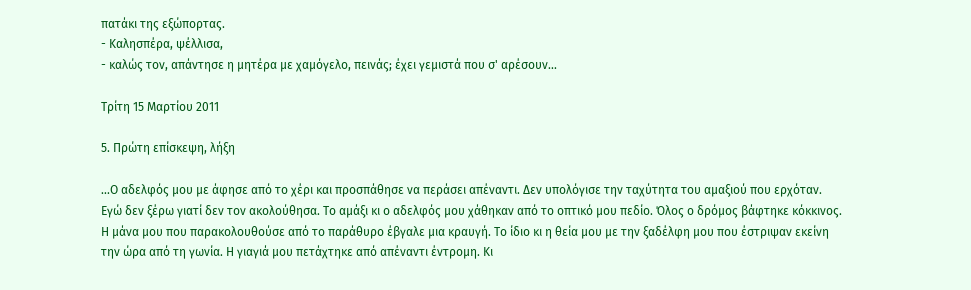πατάκι της εξώπορτας.
- Καλησπέρα, ψέλλισα,
- καλώς τον, απάντησε η μητέρα με χαμόγελο, πεινάς; έχει γεμιστά που σ' αρέσουν...

Τρίτη 15 Μαρτίου 2011

5. Πρώτη επίσκεψη, λήξη

...Ο αδελφός μου με άφησε από το χέρι και προσπάθησε να περάσει απέναντι. Δεν υπολόγισε την ταχύτητα του αμαξιού που ερχόταν. Εγώ δεν ξέρω γιατί δεν τον ακολούθησα. Το αμάξι κι ο αδελφός μου χάθηκαν από το οπτικό μου πεδίο. Όλος ο δρόμος βάφτηκε κόκκινος. Η μάνα μου που παρακολουθούσε από το παράθυρο έβγαλε μια κραυγή. Το ίδιο κι η θεία μου με την ξαδέλφη μου που έστριψαν εκείνη την ώρα από τη γωνία. Η γιαγιά μου πετάχτηκε από απέναντι έντρομη. Κι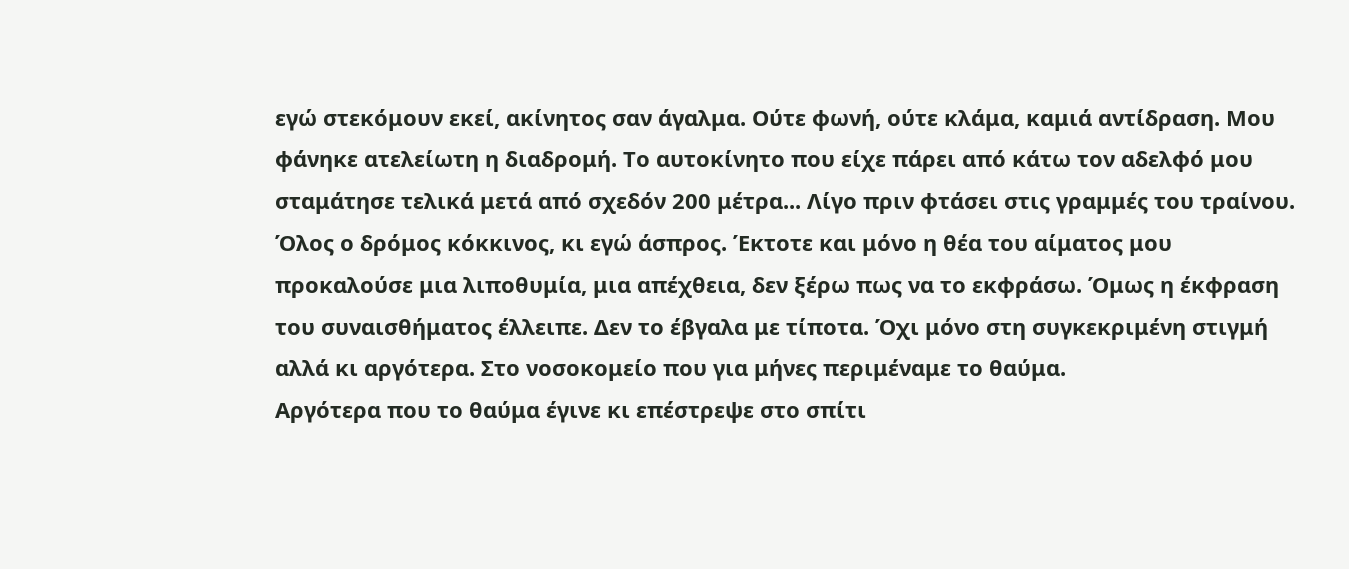εγώ στεκόμουν εκεί, ακίνητος σαν άγαλμα. Ούτε φωνή, ούτε κλάμα, καμιά αντίδραση. Μου φάνηκε ατελείωτη η διαδρομή. Το αυτοκίνητο που είχε πάρει από κάτω τον αδελφό μου σταμάτησε τελικά μετά από σχεδόν 200 μέτρα... Λίγο πριν φτάσει στις γραμμές του τραίνου. Όλος ο δρόμος κόκκινος, κι εγώ άσπρος. Έκτοτε και μόνο η θέα του αίματος μου προκαλούσε μια λιποθυμία, μια απέχθεια, δεν ξέρω πως να το εκφράσω. Όμως η έκφραση του συναισθήματος έλλειπε. Δεν το έβγαλα με τίποτα. Όχι μόνο στη συγκεκριμένη στιγμή αλλά κι αργότερα. Στο νοσοκομείο που για μήνες περιμέναμε το θαύμα.
Αργότερα που το θαύμα έγινε κι επέστρεψε στο σπίτι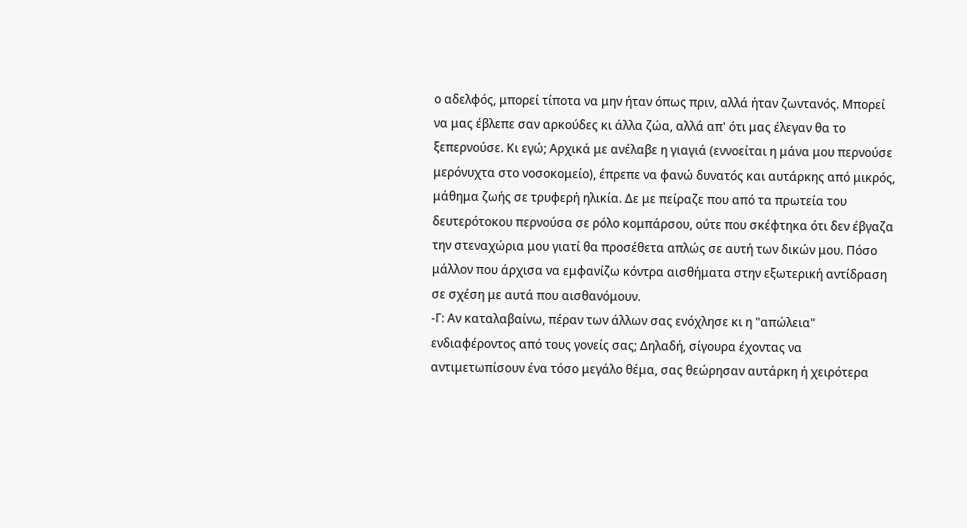ο αδελφός, μπορεί τίποτα να μην ήταν όπως πριν, αλλά ήταν ζωντανός. Μπορεί να μας έβλεπε σαν αρκούδες κι άλλα ζώα, αλλά απ' ότι μας έλεγαν θα το ξεπερνούσε. Κι εγώ; Αρχικά με ανέλαβε η γιαγιά (εννοείται η μάνα μου περνούσε μερόνυχτα στο νοσοκομείο), έπρεπε να φανώ δυνατός και αυτάρκης από μικρός, μάθημα ζωής σε τρυφερή ηλικία. Δε με πείραζε που από τα πρωτεία του δευτερότοκου περνούσα σε ρόλο κομπάρσου, ούτε που σκέφτηκα ότι δεν έβγαζα την στεναχώρια μου γιατί θα προσέθετα απλώς σε αυτή των δικών μου. Πόσο μάλλον που άρχισα να εμφανίζω κόντρα αισθήματα στην εξωτερική αντίδραση σε σχέση με αυτά που αισθανόμουν.
-Γ: Αν καταλαβαίνω, πέραν των άλλων σας ενόχλησε κι η "απώλεια" ενδιαφέροντος από τους γονείς σας; Δηλαδή, σίγουρα έχοντας να αντιμετωπίσουν ένα τόσο μεγάλο θέμα, σας θεώρησαν αυτάρκη ή χειρότερα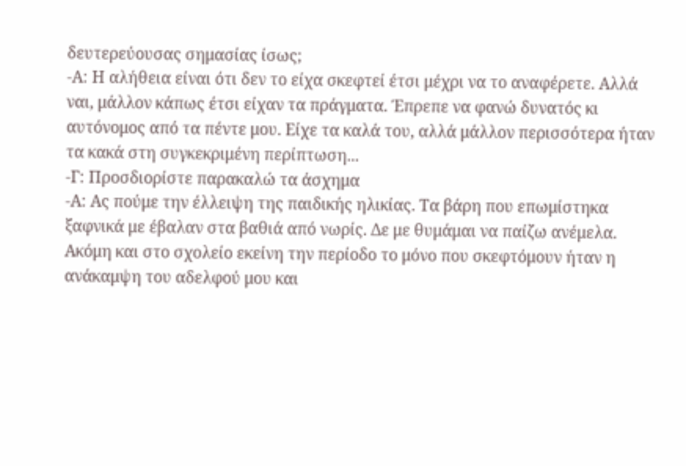δευτερεύουσας σημασίας ίσως;
-Α: Η αλήθεια είναι ότι δεν το είχα σκεφτεί έτσι μέχρι να το αναφέρετε. Αλλά ναι, μάλλον κάπως έτσι είχαν τα πράγματα. Έπρεπε να φανώ δυνατός κι αυτόνομος από τα πέντε μου. Είχε τα καλά του, αλλά μάλλον περισσότερα ήταν τα κακά στη συγκεκριμένη περίπτωση...
-Γ: Προσδιορίστε παρακαλώ τα άσχημα
-Α: Ας πούμε την έλλειψη της παιδικής ηλικίας. Τα βάρη που επωμίστηκα ξαφνικά με έβαλαν στα βαθιά από νωρίς. Δε με θυμάμαι να παίζω ανέμελα. Ακόμη και στο σχολείο εκείνη την περίοδο το μόνο που σκεφτόμουν ήταν η ανάκαμψη του αδελφού μου και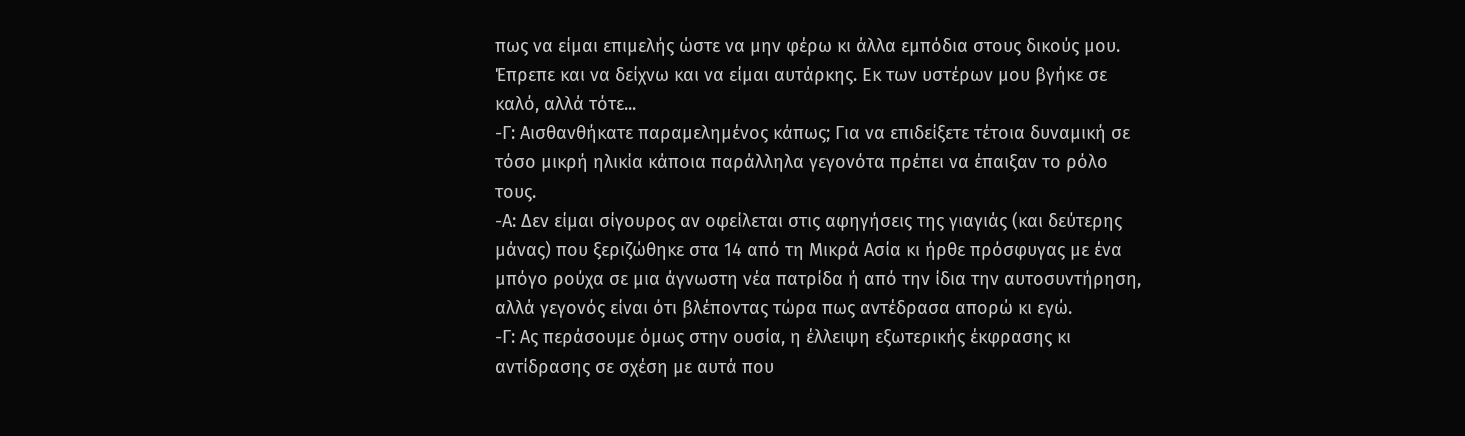πως να είμαι επιμελής ώστε να μην φέρω κι άλλα εμπόδια στους δικούς μου. Έπρεπε και να δείχνω και να είμαι αυτάρκης. Εκ των υστέρων μου βγήκε σε καλό, αλλά τότε...
-Γ: Αισθανθήκατε παραμελημένος κάπως; Για να επιδείξετε τέτοια δυναμική σε τόσο μικρή ηλικία κάποια παράλληλα γεγονότα πρέπει να έπαιξαν το ρόλο τους.
-Α: Δεν είμαι σίγουρος αν οφείλεται στις αφηγήσεις της γιαγιάς (και δεύτερης μάνας) που ξεριζώθηκε στα 14 από τη Μικρά Ασία κι ήρθε πρόσφυγας με ένα μπόγο ρούχα σε μια άγνωστη νέα πατρίδα ή από την ίδια την αυτοσυντήρηση, αλλά γεγονός είναι ότι βλέποντας τώρα πως αντέδρασα απορώ κι εγώ.
-Γ: Ας περάσουμε όμως στην ουσία, η έλλειψη εξωτερικής έκφρασης κι αντίδρασης σε σχέση με αυτά που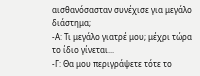αισθανόσασταν συνέχισε για μεγάλο διάστημα;
-Α: Τι μεγάλο γιατρέ μου; μέχρι τώρα το ίδιο γίνεται...
-Γ: Θα μου περιγράψετε τότε το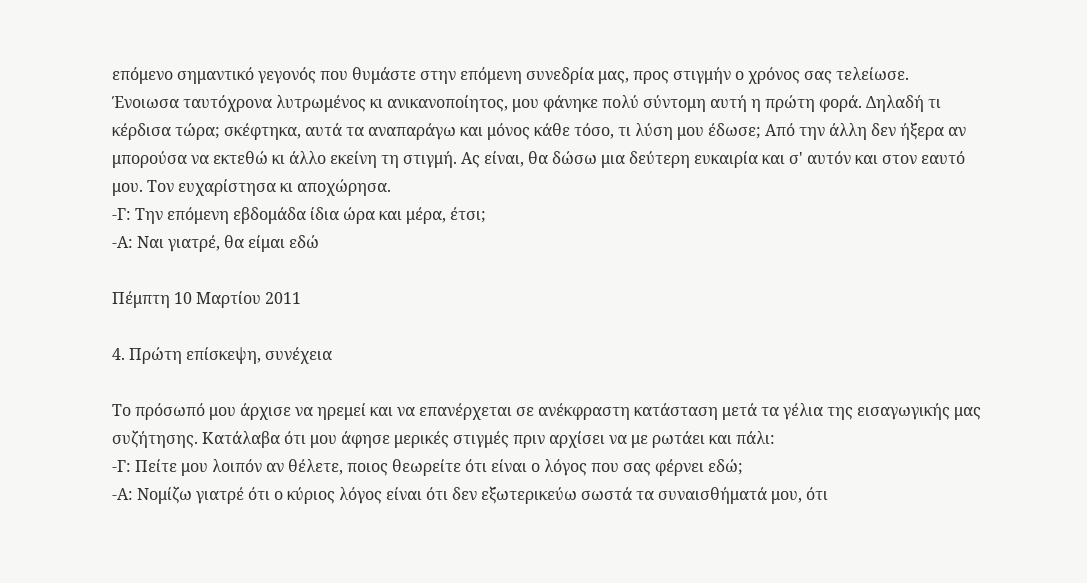επόμενο σημαντικό γεγονός που θυμάστε στην επόμενη συνεδρία μας, προς στιγμήν ο χρόνος σας τελείωσε.
Ένοιωσα ταυτόχρονα λυτρωμένος κι ανικανοποίητος, μου φάνηκε πολύ σύντομη αυτή η πρώτη φορά. Δηλαδή τι κέρδισα τώρα; σκέφτηκα, αυτά τα αναπαράγω και μόνος κάθε τόσο, τι λύση μου έδωσε; Από την άλλη δεν ήξερα αν μπορούσα να εκτεθώ κι άλλο εκείνη τη στιγμή. Ας είναι, θα δώσω μια δεύτερη ευκαιρία και σ' αυτόν και στον εαυτό μου. Τον ευχαρίστησα κι αποχώρησα.
-Γ: Την επόμενη εβδομάδα ίδια ώρα και μέρα, έτσι;
-Α: Ναι γιατρέ, θα είμαι εδώ

Πέμπτη 10 Μαρτίου 2011

4. Πρώτη επίσκεψη, συνέχεια

Το πρόσωπό μου άρχισε να ηρεμεί και να επανέρχεται σε ανέκφραστη κατάσταση μετά τα γέλια της εισαγωγικής μας συζήτησης. Κατάλαβα ότι μου άφησε μερικές στιγμές πριν αρχίσει να με ρωτάει και πάλι:
-Γ: Πείτε μου λοιπόν αν θέλετε, ποιος θεωρείτε ότι είναι ο λόγος που σας φέρνει εδώ;
-Α: Νομίζω γιατρέ ότι ο κύριος λόγος είναι ότι δεν εξωτερικεύω σωστά τα συναισθήματά μου, ότι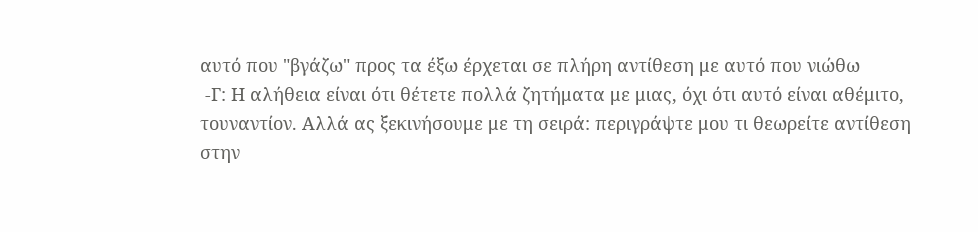αυτό που "βγάζω" προς τα έξω έρχεται σε πλήρη αντίθεση με αυτό που νιώθω
 -Γ: Η αλήθεια είναι ότι θέτετε πολλά ζητήματα με μιας, όχι ότι αυτό είναι αθέμιτο, τουναντίον. Αλλά ας ξεκινήσουμε με τη σειρά: περιγράψτε μου τι θεωρείτε αντίθεση στην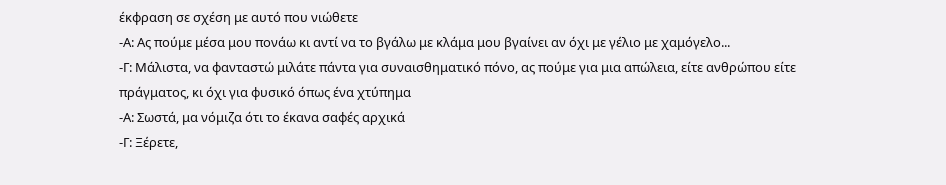έκφραση σε σχέση με αυτό που νιώθετε
-Α: Ας πούμε μέσα μου πονάω κι αντί να το βγάλω με κλάμα μου βγαίνει αν όχι με γέλιο με χαμόγελο...
-Γ: Μάλιστα, να φανταστώ μιλάτε πάντα για συναισθηματικό πόνο, ας πούμε για μια απώλεια, είτε ανθρώπου είτε πράγματος, κι όχι για φυσικό όπως ένα χτύπημα
-Α: Σωστά, μα νόμιζα ότι το έκανα σαφές αρχικά
-Γ: Ξέρετε,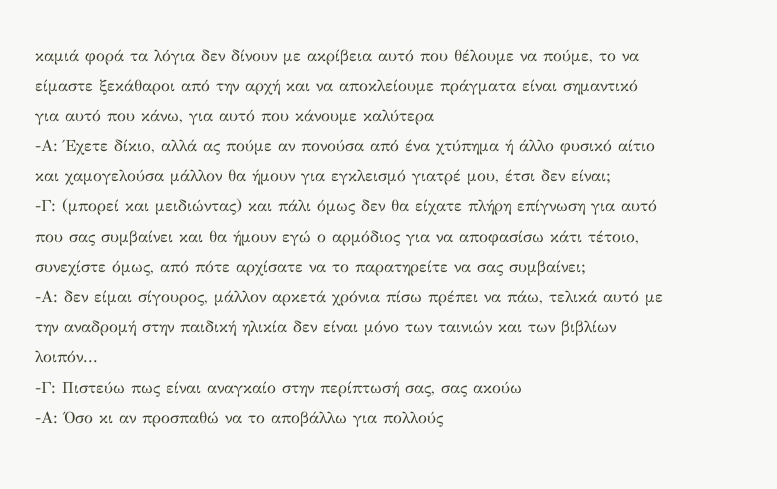καμιά φορά τα λόγια δεν δίνουν με ακρίβεια αυτό που θέλουμε να πούμε, το να είμαστε ξεκάθαροι από την αρχή και να αποκλείουμε πράγματα είναι σημαντικό για αυτό που κάνω, για αυτό που κάνουμε καλύτερα
-Α: Έχετε δίκιο, αλλά ας πούμε αν πονούσα από ένα χτύπημα ή άλλο φυσικό αίτιο και χαμογελούσα μάλλον θα ήμουν για εγκλεισμό γιατρέ μου, έτσι δεν είναι;
-Γ: (μπορεί και μειδιώντας) και πάλι όμως δεν θα είχατε πλήρη επίγνωση για αυτό που σας συμβαίνει και θα ήμουν εγώ ο αρμόδιος για να αποφασίσω κάτι τέτοιο, συνεχίστε όμως, από πότε αρχίσατε να το παρατηρείτε να σας συμβαίνει;
-Α: δεν είμαι σίγουρος, μάλλον αρκετά χρόνια πίσω πρέπει να πάω, τελικά αυτό με την αναδρομή στην παιδική ηλικία δεν είναι μόνο των ταινιών και των βιβλίων λοιπόν...
-Γ: Πιστεύω πως είναι αναγκαίο στην περίπτωσή σας, σας ακούω
-Α: Όσο κι αν προσπαθώ να το αποβάλλω για πολλούς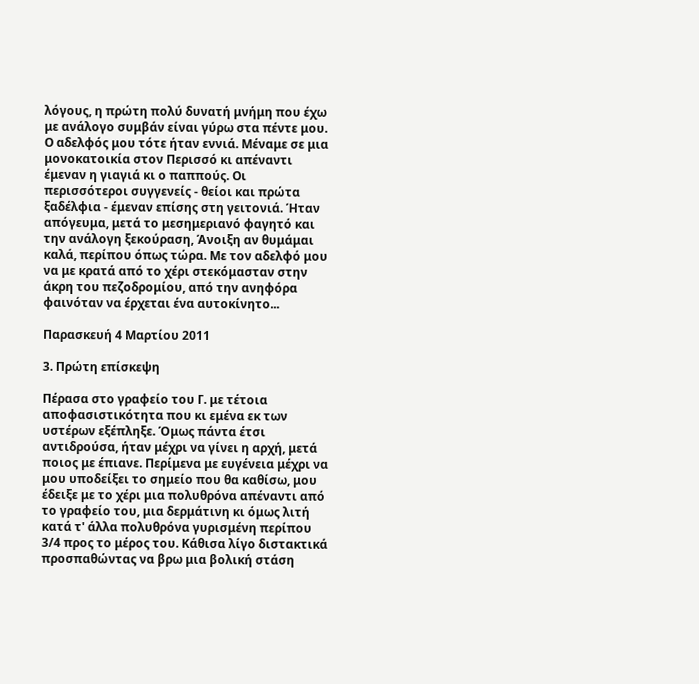λόγους, η πρώτη πολύ δυνατή μνήμη που έχω με ανάλογο συμβάν είναι γύρω στα πέντε μου. Ο αδελφός μου τότε ήταν εννιά. Μέναμε σε μια μονοκατοικία στον Περισσό κι απέναντι έμεναν η γιαγιά κι ο παππούς. Οι περισσότεροι συγγενείς - θείοι και πρώτα ξαδέλφια - έμεναν επίσης στη γειτονιά. Ήταν απόγευμα, μετά το μεσημεριανό φαγητό και την ανάλογη ξεκούραση, Άνοιξη αν θυμάμαι καλά, περίπου όπως τώρα. Με τον αδελφό μου να με κρατά από το χέρι στεκόμασταν στην άκρη του πεζοδρομίου, από την ανηφόρα φαινόταν να έρχεται ένα αυτοκίνητο...

Παρασκευή 4 Μαρτίου 2011

3. Πρώτη επίσκεψη

Πέρασα στο γραφείο του Γ. με τέτοια αποφασιστικότητα που κι εμένα εκ των υστέρων εξέπληξε. Όμως πάντα έτσι αντιδρούσα, ήταν μέχρι να γίνει η αρχή, μετά ποιος με έπιανε. Περίμενα με ευγένεια μέχρι να μου υποδείξει το σημείο που θα καθίσω, μου έδειξε με το χέρι μια πολυθρόνα απέναντι από το γραφείο του, μια δερμάτινη κι όμως λιτή κατά τ' άλλα πολυθρόνα γυρισμένη περίπου 3/4 προς το μέρος του. Κάθισα λίγο διστακτικά προσπαθώντας να βρω μια βολική στάση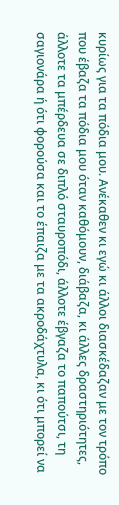κυρίως για τα πόδια μου. Ανέκαθεν κι εγώ κι άλλοι διασκέδαζαν με τον τρόπο που έβαζα τα πόδια μου όταν καθόμουν, διάβαζα, κι άλλες δραστηριότητες, άλλοτε τα μπέρδευα σε διπλό σταυροπόδι, άλλοτε έβγαζα το παπούτσι, τη σαγιονάρα ή ότι φορούσα και το έπαιζα με τα ακροδάχτυλα, κι ότι μπορεί να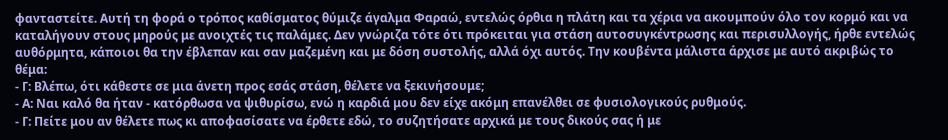φανταστείτε. Αυτή τη φορά ο τρόπος καθίσματος θύμιζε άγαλμα Φαραώ, εντελώς όρθια η πλάτη και τα χέρια να ακουμπούν όλο τον κορμό και να καταλήγουν στους μηρούς με ανοιχτές τις παλάμες. Δεν γνώριζα τότε ότι πρόκειται για στάση αυτοσυγκέντρωσης και περισυλλογής, ήρθε εντελώς αυθόρμητα, κάποιοι θα την έβλεπαν και σαν μαζεμένη και με δόση συστολής, αλλά όχι αυτός. Την κουβέντα μάλιστα άρχισε με αυτό ακριβώς το θέμα:
- Γ: Βλέπω, ότι κάθεστε σε μια άνετη προς εσάς στάση, θέλετε να ξεκινήσουμε;
- Α: Ναι καλό θα ήταν - κατόρθωσα να ψιθυρίσω, ενώ η καρδιά μου δεν είχε ακόμη επανέλθει σε φυσιολογικούς ρυθμούς.
- Γ: Πείτε μου αν θέλετε πως κι αποφασίσατε να έρθετε εδώ, το συζητήσατε αρχικά με τους δικούς σας ή με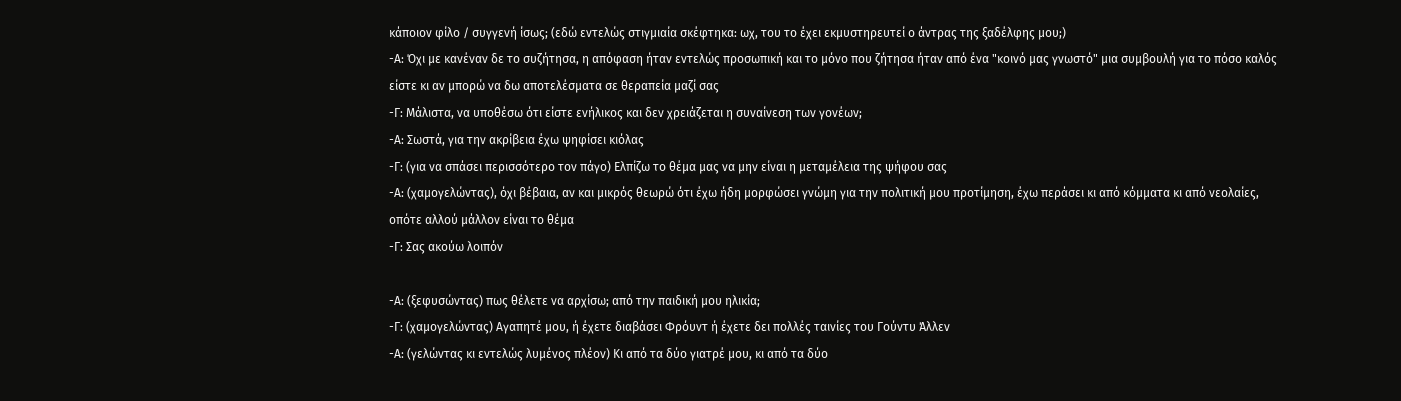κάποιον φίλο / συγγενή ίσως; (εδώ εντελώς στιγμιαία σκέφτηκα: ωχ, του το έχει εκμυστηρευτεί ο άντρας της ξαδέλφης μου;)
-Α: Όχι με κανέναν δε το συζήτησα, η απόφαση ήταν εντελώς προσωπική και το μόνο που ζήτησα ήταν από ένα "κοινό μας γνωστό" μια συμβουλή για το πόσο καλός είστε κι αν μπορώ να δω αποτελέσματα σε θεραπεία μαζί σας
-Γ: Μάλιστα, να υποθέσω ότι είστε ενήλικος και δεν χρειάζεται η συναίνεση των γονέων;
-Α: Σωστά, για την ακρίβεια έχω ψηφίσει κιόλας
-Γ: (για να σπάσει περισσότερο τον πάγο) Ελπίζω το θέμα μας να μην είναι η μεταμέλεια της ψήφου σας
-Α: (χαμογελώντας), όχι βέβαια, αν και μικρός θεωρώ ότι έχω ήδη μορφώσει γνώμη για την πολιτική μου προτίμηση, έχω περάσει κι από κόμματα κι από νεολαίες, οπότε αλλού μάλλον είναι το θέμα
-Γ: Σας ακούω λοιπόν

-Α: (ξεφυσώντας) πως θέλετε να αρχίσω; από την παιδική μου ηλικία;
-Γ: (χαμογελώντας) Αγαπητέ μου, ή έχετε διαβάσει Φρόυντ ή έχετε δει πολλές ταινίες του Γούντυ Άλλεν
-Α: (γελώντας κι εντελώς λυμένος πλέον) Κι από τα δύο γιατρέ μου, κι από τα δύο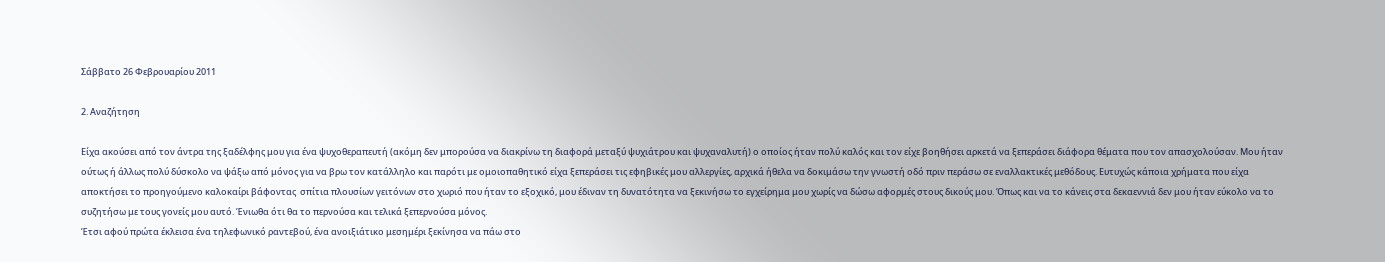Σάββατο 26 Φεβρουαρίου 2011

2. Αναζήτηση

Είχα ακούσει από τον άντρα της ξαδέλφης μου για ένα ψυχοθεραπευτή (ακόμη δεν μπορούσα να διακρίνω τη διαφορά μεταξύ ψυχιάτρου και ψυχαναλυτή) ο οποίος ήταν πολύ καλός και τον είχε βοηθήσει αρκετά να ξεπεράσει διάφορα θέματα που τον απασχολούσαν. Μου ήταν ούτως ή άλλως πολύ δύσκολο να ψάξω από μόνος για να βρω τον κατάλληλο και παρότι με ομοιοπαθητικό είχα ξεπεράσει τις εφηβικές μου αλλεργίες, αρχικά ήθελα να δοκιμάσω την γνωστή οδό πριν περάσω σε εναλλακτικές μεθόδους. Ευτυχώς κάποια χρήματα που είχα αποκτήσει το προηγούμενο καλοκαίρι βάφοντας  σπίτια πλουσίων γειτόνων στο χωριό που ήταν το εξοχικό, μου έδιναν τη δυνατότητα να ξεκινήσω το εγχείρημα μου χωρίς να δώσω αφορμές στους δικούς μου. Όπως και να το κάνεις στα δεκαεννιά δεν μου ήταν εύκολο να το συζητήσω με τους γονείς μου αυτό. Ένιωθα ότι θα το περνούσα και τελικά ξεπερνούσα μόνος.
Έτσι αφού πρώτα έκλεισα ένα τηλεφωνικό ραντεβού, ένα ανοιξιάτικο μεσημέρι ξεκίνησα να πάω στο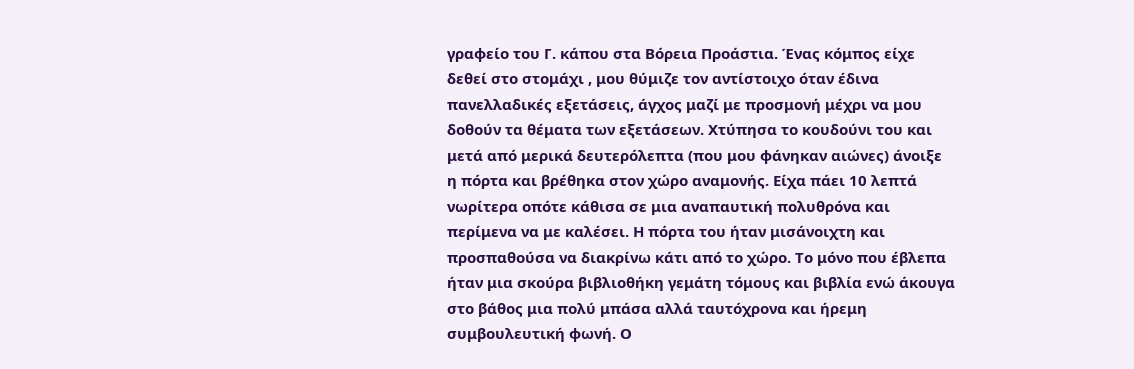γραφείο του Γ. κάπου στα Βόρεια Προάστια. Ένας κόμπος είχε δεθεί στο στομάχι , μου θύμιζε τον αντίστοιχο όταν έδινα πανελλαδικές εξετάσεις, άγχος μαζί με προσμονή μέχρι να μου δοθούν τα θέματα των εξετάσεων. Χτύπησα το κουδούνι του και μετά από μερικά δευτερόλεπτα (που μου φάνηκαν αιώνες) άνοιξε η πόρτα και βρέθηκα στον χώρο αναμονής. Είχα πάει 10 λεπτά νωρίτερα οπότε κάθισα σε μια αναπαυτική πολυθρόνα και περίμενα να με καλέσει. Η πόρτα του ήταν μισάνοιχτη και προσπαθούσα να διακρίνω κάτι από το χώρο. Το μόνο που έβλεπα ήταν μια σκούρα βιβλιοθήκη γεμάτη τόμους και βιβλία ενώ άκουγα στο βάθος μια πολύ μπάσα αλλά ταυτόχρονα και ήρεμη συμβουλευτική φωνή. Ο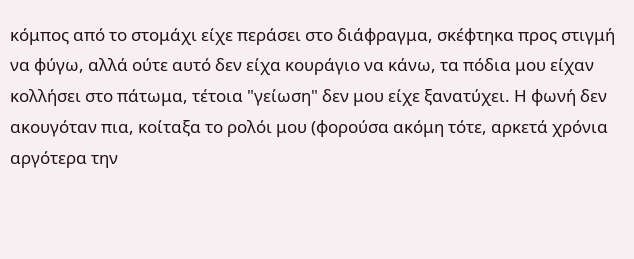κόμπος από το στομάχι είχε περάσει στο διάφραγμα, σκέφτηκα προς στιγμή να φύγω, αλλά ούτε αυτό δεν είχα κουράγιο να κάνω, τα πόδια μου είχαν κολλήσει στο πάτωμα, τέτοια "γείωση" δεν μου είχε ξανατύχει. Η φωνή δεν ακουγόταν πια, κοίταξα το ρολόι μου (φορούσα ακόμη τότε, αρκετά χρόνια αργότερα την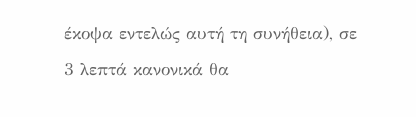έκοψα εντελώς αυτή τη συνήθεια), σε 3 λεπτά κανονικά θα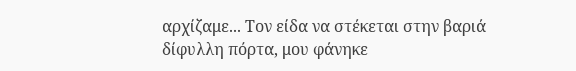αρχίζαμε... Τον είδα να στέκεται στην βαριά δίφυλλη πόρτα, μου φάνηκε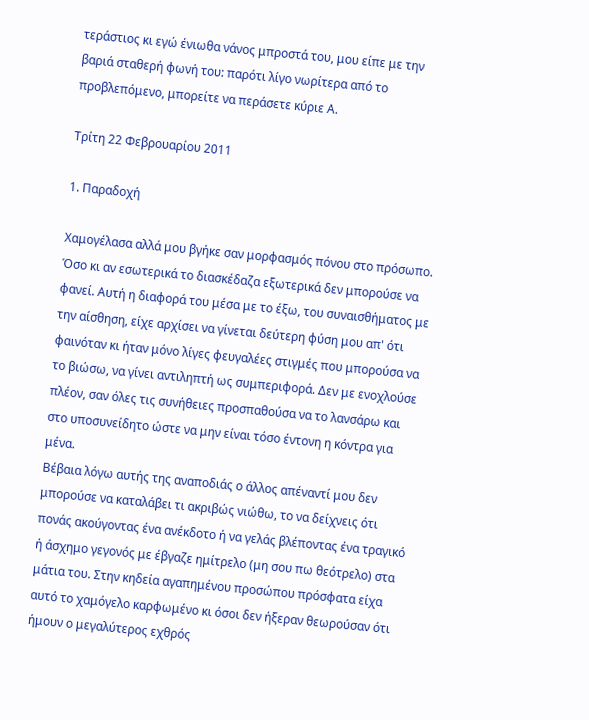τεράστιος κι εγώ ένιωθα νάνος μπροστά του, μου είπε με την βαριά σταθερή φωνή του: παρότι λίγο νωρίτερα από το προβλεπόμενο, μπορείτε να περάσετε κύριε Α.

Τρίτη 22 Φεβρουαρίου 2011

1. Παραδοχή

Χαμογέλασα αλλά μου βγήκε σαν μορφασμός πόνου στο πρόσωπο. Όσο κι αν εσωτερικά το διασκέδαζα εξωτερικά δεν μπορούσε να φανεί. Αυτή η διαφορά του μέσα με το έξω, του συναισθήματος με την αίσθηση, είχε αρχίσει να γίνεται δεύτερη φύση μου απ' ότι φαινόταν κι ήταν μόνο λίγες φευγαλέες στιγμές που μπορούσα να το βιώσω, να γίνει αντιληπτή ως συμπεριφορά. Δεν με ενοχλούσε πλέον, σαν όλες τις συνήθειες προσπαθούσα να το λανσάρω και στο υποσυνείδητο ώστε να μην είναι τόσο έντονη η κόντρα για μένα.
Βέβαια λόγω αυτής της αναποδιάς ο άλλος απέναντί μου δεν μπορούσε να καταλάβει τι ακριβώς νιώθω, το να δείχνεις ότι πονάς ακούγοντας ένα ανέκδοτο ή να γελάς βλέποντας ένα τραγικό ή άσχημο γεγονός με έβγαζε ημίτρελο (μη σου πω θεότρελο) στα μάτια του. Στην κηδεία αγαπημένου προσώπου πρόσφατα είχα αυτό το χαμόγελο καρφωμένο κι όσοι δεν ήξεραν θεωρούσαν ότι ήμουν ο μεγαλύτερος εχθρός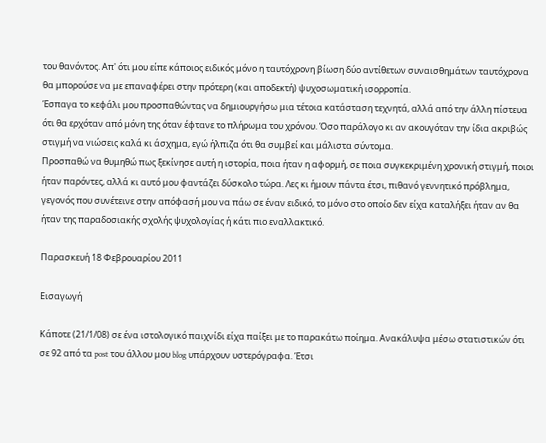του θανόντος. Απ' ότι μου είπε κάποιος ειδικός μόνο η ταυτόχρονη βίωση δύο αντίθετων συναισθημάτων ταυτόχρονα θα μπορούσε να με επαναφέρει στην πρότερη (και αποδεκτή) ψυχοσωματική ισορροπία.
Έσπαγα το κεφάλι μου προσπαθώντας να δημιουργήσω μια τέτοια κατάσταση τεχνητά, αλλά από την άλλη πίστευα ότι θα ερχόταν από μόνη της όταν έφτανε το πλήρωμα του χρόνου. Όσο παράλογο κι αν ακουγόταν την ίδια ακριβώς στιγμή να νιώσεις καλά κι άσχημα, εγώ ήλπιζα ότι θα συμβεί και μάλιστα σύντομα.
Προσπαθώ να θυμηθώ πως ξεκίνησε αυτή η ιστορία, ποια ήταν η αφορμή, σε ποια συγκεκριμένη χρονική στιγμή, ποιοι ήταν παρόντες, αλλά κι αυτό μου φαντάζει δύσκολο τώρα. Λες κι ήμουν πάντα έτσι, πιθανό γεννητικό πρόβλημα, γεγονός που συνέτεινε στην απόφασή μου να πάω σε έναν ειδικό, το μόνο στο οποίο δεν είχα καταλήξει ήταν αν θα ήταν της παραδοσιακής σχολής ψυχολογίας ή κάτι πιο εναλλακτικό.

Παρασκευή 18 Φεβρουαρίου 2011

Εισαγωγή

Κάποτε (21/1/08) σε ένα ιστολογικό παιχνίδι είχα παίξει με το παρακάτω ποίημα. Ανακάλυψα μέσω στατιστικών ότι σε 92 από τα post του άλλου μου blog υπάρχουν υστερόγραφα. Έτσι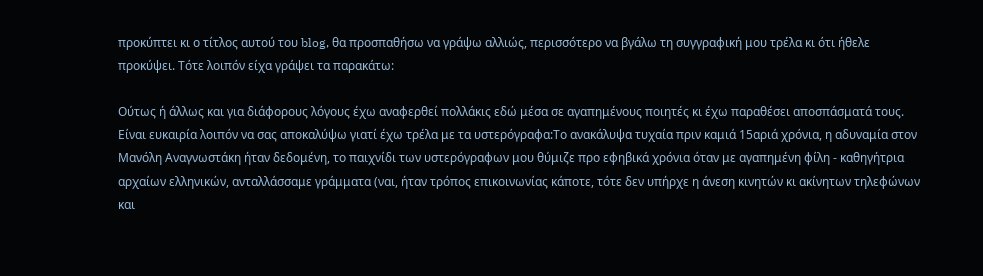προκύπτει κι ο τίτλος αυτού του blog, θα προσπαθήσω να γράψω αλλιώς, περισσότερο να βγάλω τη συγγραφική μου τρέλα κι ότι ήθελε προκύψει. Τότε λοιπόν είχα γράψει τα παρακάτω:

Ούτως ή άλλως και για διάφορους λόγους έχω αναφερθεί πολλάκις εδώ μέσα σε αγαπημένους ποιητές κι έχω παραθέσει αποσπάσματά τους. Είναι ευκαιρία λοιπόν να σας αποκαλύψω γιατί έχω τρέλα με τα υστερόγραφα:Το ανακάλυψα τυχαία πριν καμιά 15αριά χρόνια, η αδυναμία στον Μανόλη Αναγνωστάκη ήταν δεδομένη, το παιχνίδι των υστερόγραφων μου θύμιζε προ εφηβικά χρόνια όταν με αγαπημένη φίλη - καθηγήτρια αρχαίων ελληνικών, ανταλλάσσαμε γράμματα (ναι, ήταν τρόπος επικοινωνίας κάποτε, τότε δεν υπήρχε η άνεση κινητών κι ακίνητων τηλεφώνων και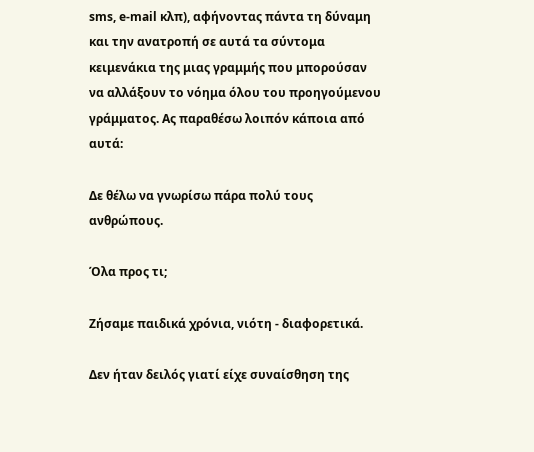sms, e-mail κλπ), αφήνοντας πάντα τη δύναμη και την ανατροπή σε αυτά τα σύντομα κειμενάκια της μιας γραμμής που μπορούσαν να αλλάξουν το νόημα όλου του προηγούμενου γράμματος. Ας παραθέσω λοιπόν κάποια από αυτά:

Δε θέλω να γνωρίσω πάρα πολύ τους ανθρώπους.

Όλα προς τι;

Ζήσαμε παιδικά χρόνια, νιότη - διαφορετικά.

Δεν ήταν δειλός γιατί είχε συναίσθηση της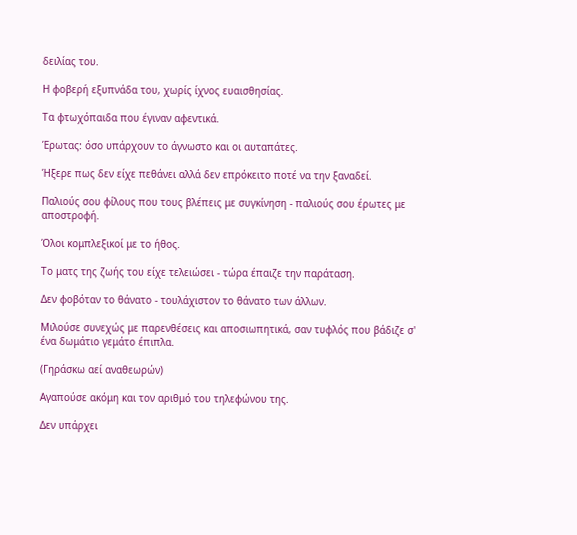δειλίας του.

Η φοβερή εξυπνάδα του, χωρίς ίχνος ευαισθησίας.

Τα φτωχόπαιδα που έγιναν αφεντικά.

Έρωτας: όσο υπάρχουν το άγνωστο και οι αυταπάτες.

Ήξερε πως δεν είχε πεθάνει αλλά δεν επρόκειτο ποτέ να την ξαναδεί.

Παλιούς σου φίλους που τους βλέπεις με συγκίνηση - παλιούς σου έρωτες με αποστροφή.

Όλοι κομπλεξικοί με το ήθος.

Το ματς της ζωής του είχε τελειώσει - τώρα έπαιζε την παράταση.

Δεν φοβόταν το θάνατο - τουλάχιστον το θάνατο των άλλων.

Μιλούσε συνεχώς με παρενθέσεις και αποσιωπητικά, σαν τυφλός που βάδιζε σ' ένα δωμάτιο γεμάτο έπιπλα.

(Γηράσκω αεί αναθεωρών)

Αγαπούσε ακόμη και τον αριθμό του τηλεφώνου της.

Δεν υπάρχει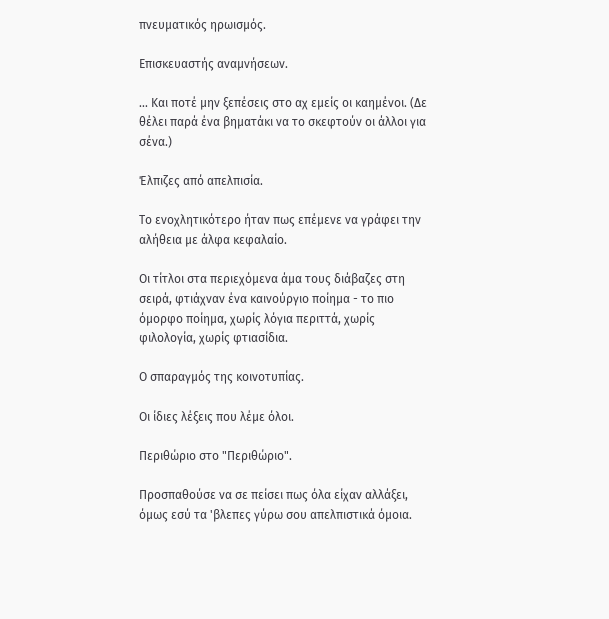πνευματικός ηρωισμός.

Επισκευαστής αναμνήσεων.

... Και ποτέ μην ξεπέσεις στο αχ εμείς οι καημένοι. (Δε θέλει παρά ένα βηματάκι να το σκεφτούν οι άλλοι για σένα.)

Έλπιζες από απελπισία.

Το ενοχλητικότερο ήταν πως επέμενε να γράφει την αλήθεια με άλφα κεφαλαίο.

Οι τίτλοι στα περιεχόμενα άμα τους διάβαζες στη σειρά, φτιάχναν ένα καινούργιο ποίημα - το πιο όμορφο ποίημα, χωρίς λόγια περιττά, χωρίς φιλολογία, χωρίς φτιασίδια.

Ο σπαραγμός της κοινοτυπίας.

Οι ίδιες λέξεις που λέμε όλοι.

Περιθώριο στο "Περιθώριο".

Προσπαθούσε να σε πείσει πως όλα είχαν αλλάξει, όμως εσύ τα 'βλεπες γύρω σου απελπιστικά όμοια.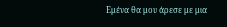Εμένα θα μου άρεσε με μια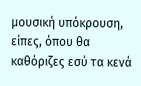μουσική υπόκρουση, είπες, όπου θα καθόριζες εσύ τα κενά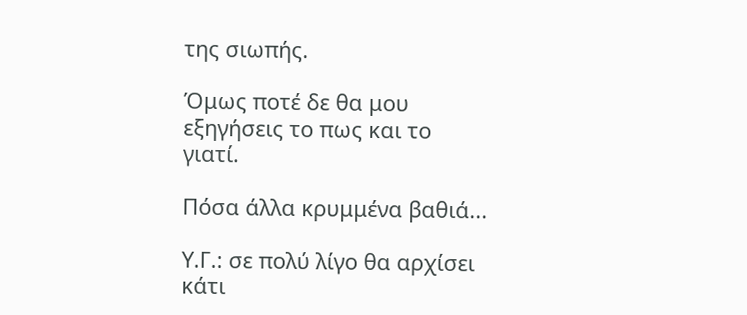της σιωπής.

Όμως ποτέ δε θα μου εξηγήσεις το πως και το γιατί.

Πόσα άλλα κρυμμένα βαθιά...

Υ.Γ.: σε πολύ λίγο θα αρχίσει κάτι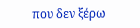που δεν ξέρω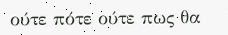ούτε πότε ούτε πως θα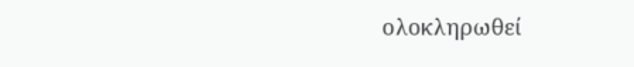ολοκληρωθεί